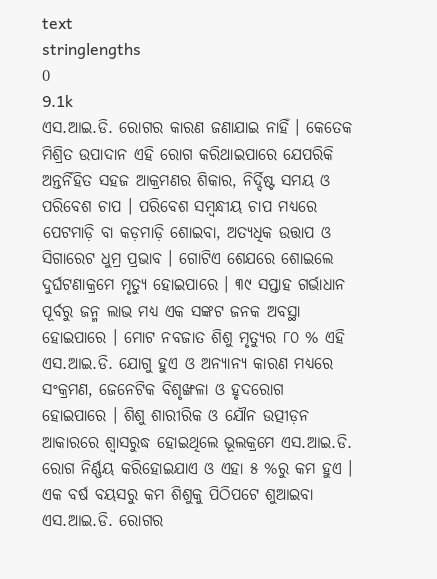text
stringlengths
0
9.1k
ଏସ.ଆଇ.ଡି. ରୋଗର କାରଣ ଜଣାଯାଇ ନାହିଁ । କେତେକ ମିଶ୍ରିତ ଉପାଦାନ ଏହି ରୋଗ କରିଥାଇପାରେ ଯେପରିକି ଅନ୍ତର୍ନିହିତ ସ‌ହଜ ଆକ୍ରମଣର ଶିକାର, ନିର୍ଦ୍ଦିଷ୍ଟ ସମୟ ଓ ପରିବେଶ ଚାପ । ପରିବେଶ ସମ୍ବନ୍ଧୀୟ ଚାପ ମଧ୍ୟରେ ପେଟମାଡ଼ି ବା କଡ଼ମାଡ଼ି ଶୋଇବା, ଅତ୍ୟଧିକ ଉତ୍ତାପ ଓ ସିଗାରେଟ ଧୁମ୍ର ପ୍ରଭାବ । ଗୋଟିଏ ଶେଯରେ ଶୋଇଲେ ଦୁର୍ଘଟଣାକ୍ରମେ ମୃତ୍ୟୁ ହୋଇପାରେ । ୩୯ ସପ୍ତାହ ଗର୍ଭାଧାନ ପୂର୍ବରୁ ଜନ୍ମ ଲାଭ ମଧ୍ୟ ଏକ ସଙ୍କଟ ଜନ‌କ ଅବସ୍ଥା ହୋଇପାରେ । ମୋଟ ନବଜାତ ଶିଶୁ ମୃତ୍ୟୁର ୮୦ % ଏହି ଏସ.ଆଇ.ଡି. ଯୋଗୁ ହୁଏ ଓ ଅନ୍ୟାନ୍ୟ କାରଣ ମଧ୍ୟରେ ସଂକ୍ରମଣ, ଜେନେଟିକ ବିଶୃଙ୍ଖଳା ଓ ହୃଦରୋଗ ହୋଇପାରେ । ଶିଶୁ ଶାରୀରିକ ଓ ଯୌନ ଉତ୍ପୀଡ଼ନ ଆକାରରେ ଶ୍ୱାସରୁଦ୍ଧ ହୋଇଥିଲେ ଭୂଲକ୍ରମେ ଏସ.ଆଇ.ଡି. ରୋଗ ନିର୍ଣ୍ଣୟ କରିହୋଇଯାଏ ଓ ଏହା ୫ %ରୁ କମ ହୁଏ ।
ଏକ ବର୍ଷ ବୟସରୁ କମ ଶିଶୁକୁ ପିଠିପଟେ ଶୁଆଇବା ଏସ.ଆଇ.ଡି. ରୋଗର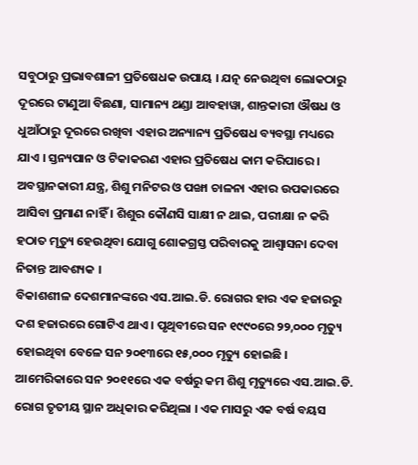ସବୁଠାରୁ ପ୍ରଭାବଶାଳୀ ପ୍ରତିଷେଧକ ଉପାୟ । ଯତ୍ନ ନେଉଥିବା ଲୋକଠାରୁ ଦୂରରେ ଟାଣୁଆ ବିଛଣା, ସାମାନ୍ୟ ଥଣ୍ଡା ଆବ‌ହାୱା, ଶାନ୍ତକାରୀ ଔଷଧ ଓ ଧୁଆଁଠାରୁ ଦୂରରେ ରଖିବା ଏହାର ଅନ୍ୟାନ୍ୟ ପ୍ରତିଷେଧ ବ୍ୟବସ୍ଥା ମଧ୍ୟରେ ଯାଏ । ସ୍ତନ୍ୟପାନ ଓ ଟିକାକରଣ ଏହାର ପ୍ରତିଷେଧ କାମ କରିପାରେ । ଅବସ୍ଥାନ‌କାରୀ ଯନ୍ତ୍ର, ଶିଶୁ ମନିଟର ଓ ପଙ୍ଖା ଚାଳନା ଏହାର ଉପକାରରେ ଆସିବା ପ୍ରମାଣ ନାହିଁ । ଶିଶୁର କୌଣସି ସାକ୍ଷୀ ନ ଥାଇ, ପରୀକ୍ଷା ନ କରି ହଠାତ ମୃତ୍ୟୁ ହେଉଥିବା ଯୋଗୁ ଶୋକଗ୍ରସ୍ତ ପରିବାରକୁ ଆଶ୍ୱାସନା ଦେବା ନିତାନ୍ତ ଆବଶ୍ୟକ ।
ବିକାଶଶୀଳ ଦେଶମାନଙ୍କରେ ଏସ.ଆଇ.ଡି. ରୋଗର ହାର ଏକ ହଜାରରୁ ଦଶ ହଜାରରେ ଗୋଟିଏ ଥାଏ । ପୃଥିବୀରେ ସନ ୧୯୯୦ରେ ୨୨,୦୦୦ ମୃତ୍ୟୁ ହୋଇଥିବା ବେଳେ ସନ ୨୦୧୩ରେ ୧୫,୦୦୦ ମୃତ୍ୟୁ ହୋଇଛି । ଆମେରିକାରେ ସନ ୨୦୧୧ରେ ଏକ ବର୍ଷରୁ କମ ଶିଶୁ ମୃତ୍ୟୁରେ ଏସ.ଆଇ.ଡି. ରୋଗ ତୃତୀୟ ସ୍ଥାନ ଅଧିକାର କରିଥିଲା । ଏକ ମାସରୁ ଏକ ବର୍ଷ ବୟସ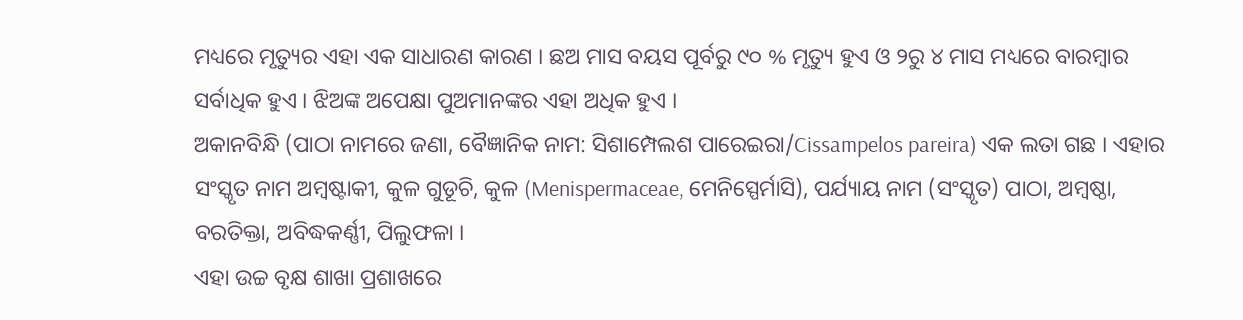ମଧ୍ୟରେ ମୃତ୍ୟୁର ଏହା ଏକ ସାଧାରଣ କାରଣ । ଛଅ ମାସ ବୟସ ପୂର୍ବରୁ ୯୦ % ମୃତ୍ୟୁ ହୁଏ ଓ ୨ରୁ ୪ ମାସ ମଧ୍ୟରେ ବାରମ୍ବାର ସର୍ବାଧିକ ହୁଏ । ଝିଅଙ୍କ ଅପେକ୍ଷା ପୁଅମାନଙ୍କର ଏହା ଅଧିକ ହୁଏ ।
ଅକାନବିନ୍ଧି (ପାଠା ନାମରେ ଜଣା, ବୈଜ୍ଞାନିକ ନାମ: ସିଶାମ୍ପେଲଶ ପାରେଇରା/Cissampelos pareira) ଏକ ଲତା ଗଛ । ଏହାର ସଂସ୍କୃତ ନାମ ଅମ୍ବଷ୍ଟାକୀ, କୁଳ ଗୁଡୂଚି, କୁଳ (Menispermaceae, ମେନିସ୍ପେର୍ମାସି), ପର୍ଯ୍ୟାୟ ନାମ (ସଂସ୍କୃତ) ପାଠା, ଅମ୍ବଷ୍ଠା, ବରତିକ୍ତା, ଅବିଦ୍ଧକର୍ଣ୍ଣୀ, ପିଲୁଫଳା ।
ଏହା ଉଚ୍ଚ ବୃକ୍ଷ ଶାଖା ପ୍ରଶାଖରେ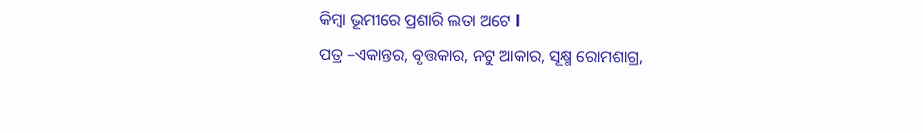କିମ୍ବା ଭୂମୀରେ ପ୍ରଶାରି ଲତା ଅଟେ l
ପତ୍ର –ଏକାନ୍ତର, ବୃତ୍ତକାର, ନଟୁ ଆକାର, ସୂକ୍ଷ୍ମ ରୋମଶାଗ୍ର,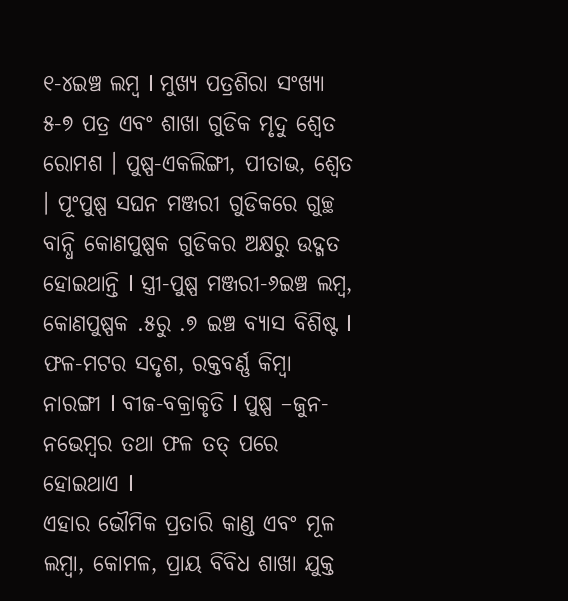୧-୪ଇଞ୍ଚ ଲମ୍ବ l ମୁଖ୍ୟ ପତ୍ରଶିରା ସଂଖ୍ୟା ୫-୭ ପତ୍ର ଏବଂ ଶାଖା ଗୁଡିକ ମୃଦୁ ଶ୍ଵେତ ରୋମଶ । ପୁଷ୍ପ-ଏକଲିଙ୍ଗୀ, ପୀତାଭ, ଶ୍ଵେତ । ପୂଂପୁଷ୍ପ ସଘନ ମଞ୍ଜରୀ ଗୁଡିକରେ ଗୁଚ୍ଛ ବାନ୍ଧି କୋଣପୁଷ୍ପକ ଗୁଡିକର ଅକ୍ଷରୁ ଉଦ୍ଗତ ହୋଇଥାନ୍ତି l ସ୍ତ୍ରୀ-ପୁଷ୍ପ ମଞ୍ଜରୀ-୬ଇଞ୍ଚ ଲମ୍ବ, କୋଣପୁଷ୍ପକ .୫ରୁ .୭ ଇଞ୍ଚ ବ୍ୟାସ ବିଶିଷ୍ଟ l ଫଳ-ମଟର ସଦୃଶ, ରକ୍ତବର୍ଣ୍ଣ କିମ୍ବା ନାରଙ୍ଗୀ l ବୀଜ-ବକ୍ରାକୃତି l ପୁଷ୍ପ –ଜୁନ-ନଭେମ୍ବର ତଥା ଫଳ ତତ୍ ପରେ ହୋଇଥାଏ l
ଏହାର ଭୌମିକ ପ୍ରତାରି କାଣ୍ଡ ଏବଂ ମୂଳ ଲମ୍ବା, କୋମଳ, ପ୍ରାୟ ବିବିଧ ଶାଖା ଯୁକ୍ତ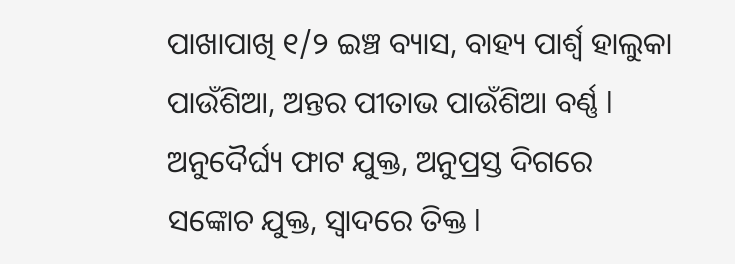ପାଖାପାଖି ୧/୨ ଇଞ୍ଚ ବ୍ୟାସ, ବାହ୍ୟ ପାର୍ଶ୍ଵ ହାଲୁକା ପାଉଁଶିଆ, ଅନ୍ତର ପୀତାଭ ପାଉଁଶିଆ ବର୍ଣ୍ଣ l ଅନୁଦୈର୍ଘ୍ୟ ଫାଟ ଯୁକ୍ତ, ଅନୁପ୍ରସ୍ତ ଦିଗରେ ସଙ୍କୋଚ ଯୁକ୍ତ, ସ୍ବାଦରେ ତିକ୍ତ l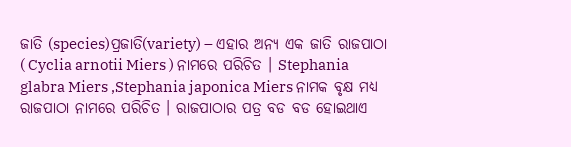ଜାତି (species)ପ୍ରଜାତି(variety) – ଏହାର ଅନ୍ୟ ଏକ ଜାତି ରାଜପାଠା ( Cyclia arnotii Miers ) ନାମରେ ପରିଚିତ । Stephania glabra Miers ,Stephania japonica Miers ନାମକ ବୃକ୍ଷ ମଧ୍ୟ ରାଜପାଠା ନାମରେ ପରିଚିତ । ରାଜପାଠାର ପତ୍ର ବଡ ବଡ ହୋଇଥାଏ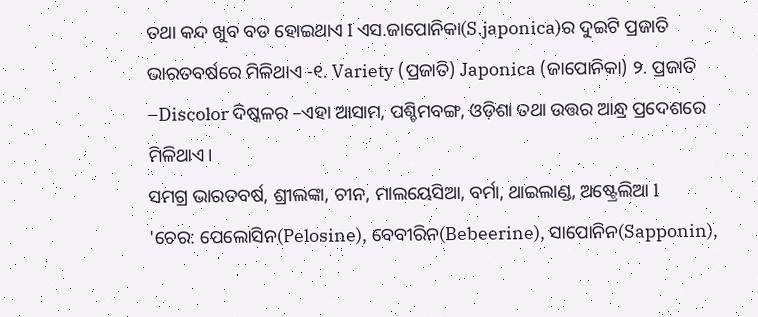ତଥା କନ୍ଦ ଖୁବ ବଡ ହୋଇଥାଏ l ଏସ.ଜାପୋନିକା(S.japonica)ର ଦୁଇଟି ପ୍ରଜାତି ଭାରତବର୍ଷରେ ମିଳିଥାଏ -୧. Variety (ପ୍ରଜାତି) Japonica (ଜାପୋନିକା) ୨. ପ୍ରଜାତି –Discolor ଦିଷ୍କଳର –ଏହା ଆସାମ, ପଶ୍ଚିମବଙ୍ଗ, ଓଡ଼ିଶା ତଥା ଉତ୍ତର ଆନ୍ଧ୍ର ପ୍ରଦେଶରେ ମିଳିଥାଏ।
ସମଗ୍ର ଭାରତବର୍ଷ, ଶ୍ରୀଲଙ୍କା, ଚୀନ, ମାଲୟେସିଆ, ବର୍ମା, ଥାଇଲାଣ୍ଡ, ଅଷ୍ଟ୍ରେଲିଆ l
'ଚେର: ପେଲୋସିନ(Pelosine), ବେବୀରିନ(Bebeerine), ସାପୋନିନ(Sapponin),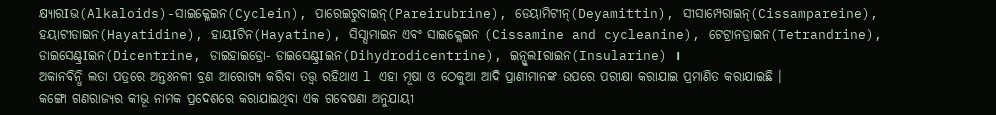କ୍ଷ୍ୟାରIଭ(Alkaloids)-ସାଇକ୍ଳେଇନ(Cyclein), ପାରେଇରୁବାଇନ୍(Pareirubrine), ଡେୟାମିଟୀନ୍(Deyamittin), ସୀସାମ୍ପେରାଇନ୍(Cissampareine), ହୟାଟୀଡାଇନ(Hayatidine), ହାୟIଟିନ(Hayatine), ସିସ୍ସାମାଇନ ଏବଂ ସାଇକ୍ଲେଇନ (Cissamine and cycleanine), ଟେଟ୍ରାନଡ୍ରାଇନ(Tetrandrine), ଡାଇସେଣ୍ଟ୍ରIଇନ(Dicentrine, ଡାଇହାଇଡ୍ରୋ- ଡାଇସେଣ୍ଟ୍ରIଇନ(Dihydrodicentrine), ଇନ୍ସୁଲIରାଇନ(Insularine) ।
ଅକାନବିନ୍ଧି ଲତା ପତ୍ରରେ ଅନ୍ତଃନଳୀ ବ୍ରଣ ଆରୋଗ୍ୟ କରିବା ତତ୍ତ୍ଵ ରହିଥାଏ l ଏହା ମୂଷା ଓ ଠେକୁଆ ଆଦି ପ୍ରାଣୀମାନଙ୍କ ଉପରେ ପରୀକ୍ଷା କରାଯାଇ ପ୍ରମାଣିତ କରାଯାଇଛି ।
କଙ୍ଗୋ ଗଣରାଜ୍ୟର କୀଭୂ ନାମକ ପ୍ରଦେଶରେ କରାଯାଇଥିବା ଏକ ଗବେଷଣା ଅନୁଯାୟୀ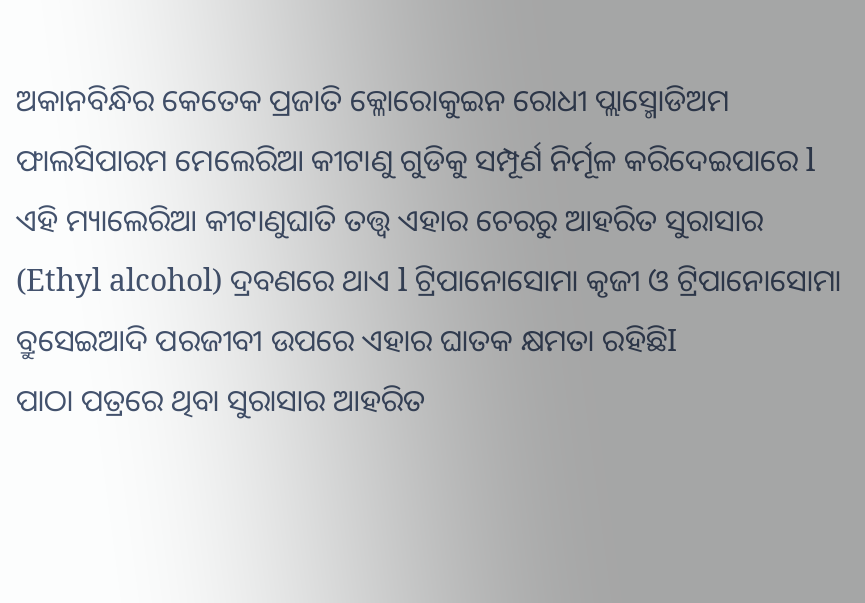ଅକାନବିନ୍ଧିର କେତେକ ପ୍ରଜାତି କ୍ଳୋରୋକୁଇନ ରୋଧୀ ପ୍ଲାସ୍ମୋଡିଅମ ଫାଲସିପାରମ ମେଲେରିଆ କୀଟାଣୁ ଗୁଡିକୁ ସମ୍ପୂର୍ଣ ନିର୍ମୂଳ କରିଦେଇପାରେ l ଏହି ମ୍ୟାଲେରିଆ କୀଟାଣୁଘାତି ତତ୍ତ୍ଵ ଏହାର ଚେରରୁ ଆହରିତ ସୁରାସାର (Ethyl alcohol) ଦ୍ରବଣରେ ଥାଏ l ଟ୍ରିପାନୋସୋମା କୃଜୀ ଓ ଟ୍ରିପାନୋସୋମା ବ୍ରୁସେଇଆଦି ପରଜୀବୀ ଉପରେ ଏହାର ଘାତକ କ୍ଷମତା ରହିଛିI
ପାଠା ପତ୍ରରେ ଥିବା ସୁରାସାର ଆହରିତ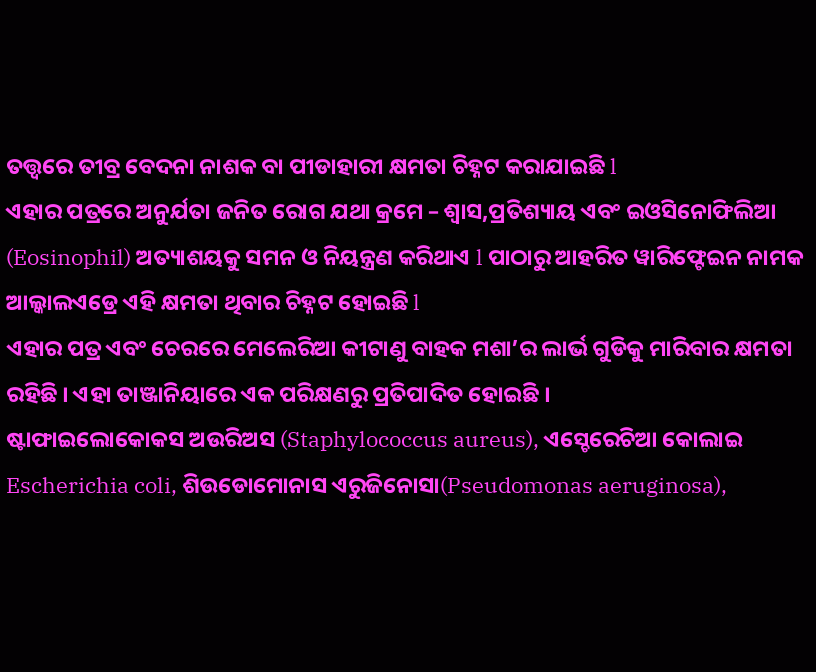ତତ୍ତ୍ଵରେ ତୀବ୍ର ବେଦନା ନାଶକ ବା ପୀଡାହାରୀ କ୍ଷମତା ଚିହ୍ନଟ କରାଯାଇଛି l
ଏହାର ପତ୍ରରେ ଅନୁର୍ଯତା ଜନିତ ରୋଗ ଯଥା କ୍ରମେ – ଶ୍ଵାସ,ପ୍ରତିଶ୍ୟାୟ ଏବଂ ଇଓସିନୋଫିଲିଆ (Eosinophil) ଅତ୍ୟାଶୟକୁ ସମନ ଓ ନିୟନ୍ତ୍ରଣ କରିଥାଏ l ପାଠାରୁ ଆହରିତ ୱାରିଫ୍ଟେଇନ ନାମକ ଆଲ୍କାଲଏଡ୍ରେ ଏହି କ୍ଷମତା ଥିବାର ଚିହ୍ନଟ ହୋଇଛି l
ଏହାର ପତ୍ର ଏବଂ ଚେରରେ ମେଲେରିଆ କୀଟାଣୁ ବାହକ ମଶା’ର ଲାର୍ଭ ଗୁଡିକୁ ମାରିବାର କ୍ଷମତା ରହିଛି । ଏହା ତାଞ୍ଜାନିୟାରେ ଏକ ପରିକ୍ଷଣରୁ ପ୍ରତିପାଦିତ ହୋଇଛି ।
ଷ୍ଟାଫାଇଲୋକୋକସ ଅଉରିଅସ (Staphylococcus aureus), ଏସ୍ଚେରେଚିଆ କୋଲାଇ Escherichia coli, ଶିଉଡୋମୋନାସ ଏରୁଜିନୋସା(Pseudomonas aeruginosa),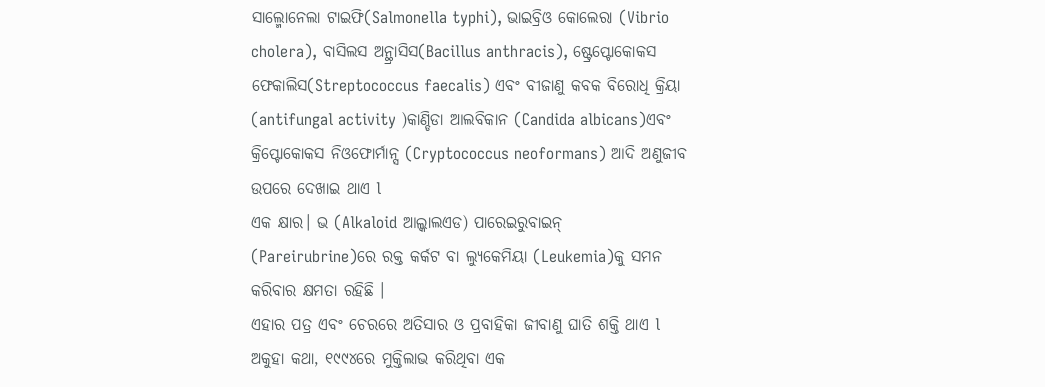ସାଲ୍ମୋନେଲା ଟାଇଫି(Salmonella typhi), ଭାଇବ୍ରିଓ କୋଲେରା (Vibrio cholera), ବାସିଲସ ଅନ୍ଥ୍ରାସିସ(Bacillus anthracis), ଷ୍ଟ୍ରେପ୍ଟୋକୋକସ ଫେକାଲିସ(Streptococcus faecalis) ଏବଂ ବୀଜାଣୁ କବକ ବିରୋଧି କ୍ରିୟା (antifungal activity )କାଣ୍ଡିଡା ଆଲବିକାନ (Candida albicans)ଏବଂ କ୍ରିପ୍ଟୋକୋକସ ନିଓଫୋର୍ମାନ୍ସ (Cryptococcus neoformans) ଆଦି ଅଣୁଜୀବ ଉପରେ ଦେଖାଇ ଥାଏ l
ଏକ କ୍ଷାର। ଭ (Alkaloid ଆଲ୍କାଲଏଡ) ପାରେଇରୁବାଇନ୍ (Pareirubrine)ରେ ରକ୍ତ କର୍କଟ ବା ଲ୍ୟୁକେମିୟା (Leukemia)କୁ ସମନ କରିବାର କ୍ଷମତା ରହିଛି ।
ଏହାର ପତ୍ର ଏବଂ ଚେରରେ ଅତିସାର ଓ ପ୍ରବାହିକା ଜୀବାଣୁ ଘାତି ଶକ୍ତି ଥାଏ l
ଅକୁହା କଥା, ୧୯୯୪ରେ ମୁକ୍ତିଲାଭ କରିଥିବା ଏକ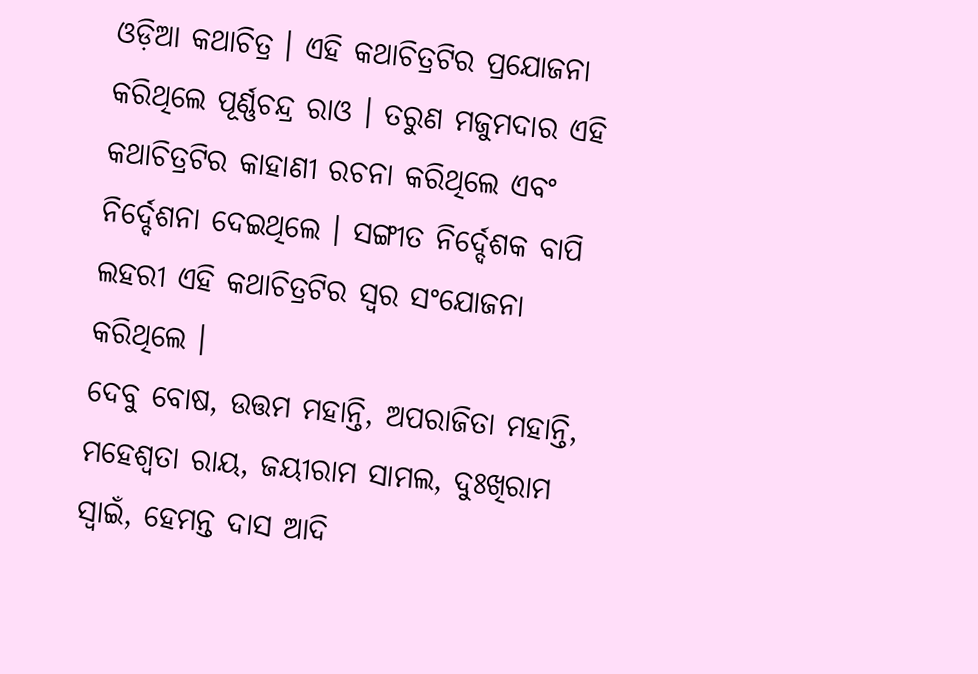ଓଡ଼ିଆ କଥାଚିତ୍ର । ଏହି କଥାଚିତ୍ରଟିର ପ୍ରଯୋଜନା କରିଥିଲେ ପୂର୍ଣ୍ଣଚନ୍ଦ୍ର ରାଓ । ତରୁଣ ମଜୁମଦାର ଏହି କଥାଚିତ୍ରଟିର କାହାଣୀ ରଚନା କରିଥିଲେ ଏବଂ ନିର୍ଦ୍ଦେଶନା ଦେଇଥିଲେ । ସଙ୍ଗୀତ ନିର୍ଦ୍ଦେଶକ ବାପି ଲହରୀ ଏହି କଥାଚିତ୍ରଟିର ସ୍ୱର ସଂଯୋଜନା କରିଥିଲେ ।
ଦେବୁ ବୋଷ, ଉତ୍ତମ ମହାନ୍ତି, ଅପରାଜିତା ମହାନ୍ତି, ମହେଶ୍ୱତା ରାୟ, ଜୟୀରାମ ସାମଲ, ଦୁଃଖିରାମ ସ୍ୱାଇଁ, ହେମନ୍ତ ଦାସ ଆଦି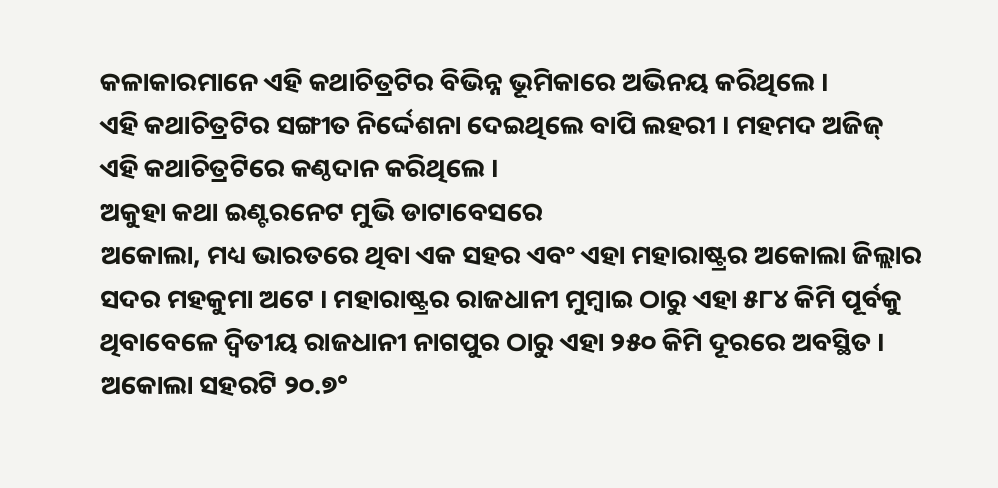କଳାକାରମାନେ ଏହି କଥାଚିତ୍ରଟିର ବିଭିନ୍ନ ଭୂମିକାରେ ଅଭିନୟ କରିଥିଲେ ।
ଏହି କଥାଚିତ୍ରଟିର ସଙ୍ଗୀତ ନିର୍ଦ୍ଦେଶନା ଦେଇଥିଲେ ବାପି ଲହରୀ । ମହମଦ ଅଜିଜ୍ ଏହି କଥାଚିତ୍ରଟିରେ କଣ୍ଠଦାନ କରିଥିଲେ ।
ଅକୁହା କଥା ଇଣ୍ଟରନେଟ ମୁଭି ଡାଟାବେସରେ
ଅକୋଲା, ମଧ୍ୟ ଭାରତରେ ଥିବା ଏକ ସହର ଏବଂ ଏହା ମହାରାଷ୍ଟ୍ରର ଅକୋଲା ଜିଲ୍ଲାର ସଦର ମହକୁମା ଅଟେ । ମହାରାଷ୍ଟ୍ରର ରାଜଧାନୀ ମୁମ୍ବାଇ ଠାରୁ ଏହା ୫୮୪ କିମି ପୂର୍ବକୁ ଥିବାବେଳେ ଦ୍ଵିତୀୟ ରାଜଧାନୀ ନାଗପୁର ଠାରୁ ଏହା ୨୫୦ କିମି ଦୂରରେ ଅବସ୍ଥିତ ।
ଅକୋଲା ସହରଟି ୨୦.୭°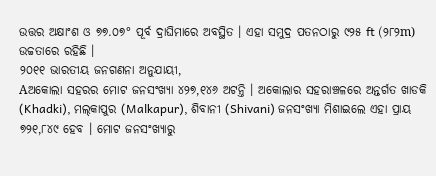ଉତ୍ତର ଅକ୍ଷାଂଶ ଓ ୭୭.୦୭° ପୂର୍ବ ଦ୍ରାଘିମାରେ ଅବସ୍ଥିତ । ଏହା ସମୁଦ୍ର ପତନଠାରୁ ୯୨୫ ft (୨୮୨m) ଉଚ୍ଚତାରେ ରହିଛି ।
୨୦୧୧ ଭାରତୀୟ ଜନଗଣନା ଅନୁଯାୟୀ,
Aଅକୋଲା ସହରର ମୋଟ ଜନସଂଖ୍ୟା ୪୨୭,୧୪୬ ଅଟନ୍ତି । ଅକୋଲାର ସହରାଞ୍ଚଳରେ ଅନ୍ତର୍ଗତ ଖାଡକି (Khadki), ମଲ୍‌କାପୁର (Malkapur), ଶିବାନୀ (Shivani) ଜନସଂଖ୍ୟା ମିଶାଇଲେ ଏହା ପ୍ରାୟ ୭୨୧,୮୪୯ ହେବ । ମୋଟ ଜନସଂଖ୍ୟାରୁ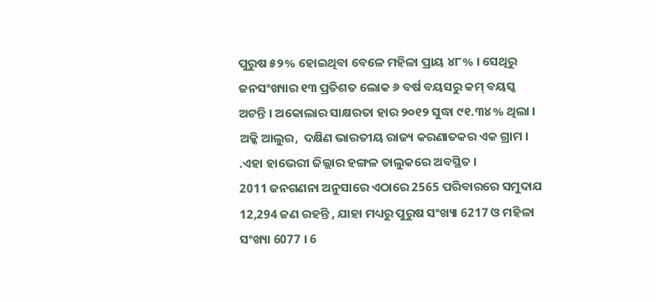ପୁରୁଷ ୫୨% ହୋଇଥିବା ବେଳେ ମହିଳା ପ୍ରାୟ ୪୮% । ସେଥିରୁ ଜନସଂଖ୍ୟାର ୧୩ ପ୍ରତିଶତ ଲୋକ ୬ ବର୍ଷ ବୟସରୁ କମ୍ ବୟସ୍କ ଅଟନ୍ତି । ଅକୋଲାର ସାକ୍ଷରତା ହାର ୨୦୧୨ ସୁଦ୍ଧା ୯୧.୩୪% ଥିଲା ।
ଅକ୍କି ଆଲୁର,  ଦକ୍ଷିଣ ଭାରତୀୟ ରାଜ୍ୟ କରଣାତକର ଏକ ଗ୍ରାମ ।  .ଏହା ହାଭେରୀ ଜିଲ୍ଲାର ହଙ୍ଗଳ ତାଲୁକରେ ଅବସ୍ଥିତ ।
2011 ଜନଗଣନା ଅନୁସାରେ ଏଠାରେ 2565 ପରିବାରରେ ସମୁଦାଯ 12,294 ଜଣ ରହନ୍ତି , ଯାହା ମଧ୍ୟରୁ ପୁରୁଷ ସଂଖ୍ୟା 6217 ଓ ମହିଳା ସଂଖ୍ୟା 6077 । 6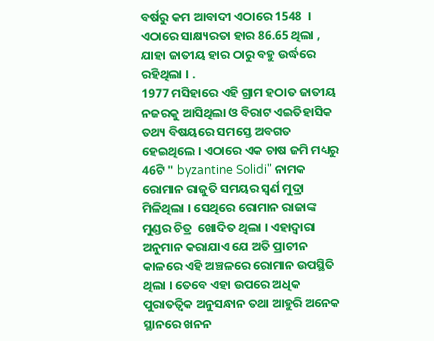ବର୍ଷରୁ କମ ଆବାଦୀ ଏଠାରେ 1548  । ଏଠାରେ ସାକ୍ଷ୍ୟରତା ହାର 86.65 ଥିଲା , ଯାହା ଜାତୀୟ ହାର ଠାରୁ ବହୁ ଉର୍ଦ୍ଧରେ ରହିଥିଲା । .
1977 ମସିହାରେ ଏହି ଗ୍ରାମ ହଠାତ ଜାତୀୟ ନଜରକୁ ଆସିଥିଲା ଓ ବିରାଟ ଏଇତିହାସିକ ତଥ୍ୟ ବିଷୟରେ ସମସ୍ତେ ଅବଗତ ହେଇଥିଲେ । ଏଠାରେ ଏକ ଚାଷ ଜମି ମଧ୍ୟରୁ 46ଟି " byzantine Solidi" ନାମକ ରୋମାନ ରାଜୁତି ସମୟର ସ୍ଵର୍ଣ ମୁଦ୍ରା ମିଳିଥିଲା । ସେଥିରେ ରୋମାନ ରାଜାଙ୍କ ମୁଣ୍ଡର ଚିତ୍ର  ଖୋଦିତ ଥିଲା । ଏହାଦ୍ଵାରା ଅନୁମାନ କରାଯାଏ ଯେ ଅତି ପ୍ରାଚୀନ କାଳରେ ଏହି ଅଞ୍ଚଳରେ ରୋମାନ ଉପସ୍ଥିତି ଥିଲା । ତେବେ ଏହା ଉପରେ ଅଧିକ ପୁରାତତ୍ଵିକ ଅନୁସନ୍ଧାନ ତଥା ଆହୁରି ଅନେକ ସ୍ଥାନରେ ଖନନ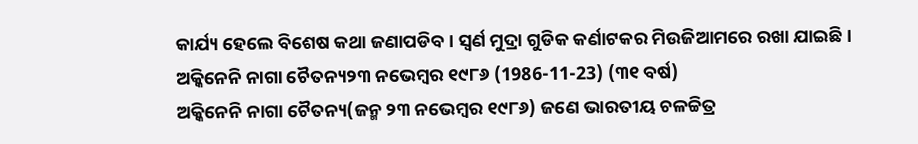କାର୍ଯ୍ୟ ହେଲେ ବିଶେଷ କଥା ଜଣାପଡିବ । ସ୍ଵର୍ଣ ମୁଦ୍ରା ଗୁଡିକ କର୍ଣାଟକର ମିଉଜିଆମରେ ରଖା ଯାଇଛି ।
ଅକ୍କିନେନି ନାଗା ଚୈତନ୍ୟ୨୩ ନଭେମ୍ବର ୧୯୮୬ (1986-11-23) (୩୧ ବର୍ଷ)
ଅକ୍କିନେନି ନାଗା ଚୈତନ୍ୟ‌(ଜନ୍ମ ୨୩ ନଭେମ୍ବର ୧୯୮୬) ଜଣେ ଭାରତୀୟ ଚଳଚ୍ଚିତ୍ର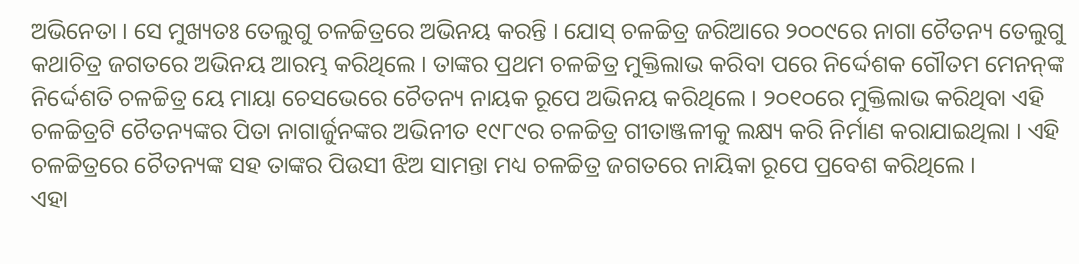ଅଭିନେତା । ସେ ମୁଖ୍ୟତଃ ତେଲୁଗୁ ଚଳଚ୍ଚିତ୍ରରେ ଅଭିନୟ କରନ୍ତି । ‌ଯୋସ୍‌ ଚଳଚ୍ଚିତ୍ର ଜରିଆରେ ୨୦୦୯ରେ ନାଗା ଚୈତନ୍ୟ ତେଲୁଗୁ କଥାଚିତ୍ର ଜଗତରେ ଅଭିନୟ ଆରମ୍ଭ କରିଥିଲେ । ତାଙ୍କର ପ୍ରଥମ ଚଳଚ୍ଚିତ୍ର ମୁକ୍ତିଲାଭ କରିବା ପରେ ନିର୍ଦ୍ଦେଶକ ଗୌତମ ମେନନ୍‌ଙ୍କ ନିର୍ଦ୍ଦେଶତି ଚଳଚ୍ଚିତ୍ର ‌ୟେ ମାୟା ଚେସଭେ‌ରେ ଚୈତନ୍ୟ ନାୟକ ରୂପେ ଅଭିନୟ କରିଥିଲେ । ୨୦୧୦ରେ ମୁକ୍ତିଲାଭ କରିଥିବା ଏହି ଚଳଚ୍ଚିତ୍ରଟି ଚୈତନ୍ୟଙ୍କର ପିତା ନାଗାର୍ଜୁନଙ୍କର ଅଭିନୀତ ୧୯୮୯ର ଚଳଚ୍ଚିତ୍ର ‌ଗୀତାଞ୍ଜଳୀ‌କୁ ଲକ୍ଷ୍ୟ କରି ନିର୍ମାଣ କରାଯାଇଥିଲା । ଏହି ଚଳଚ୍ଚିତ୍ରରେ ଚୈତନ୍ୟଙ୍କ ସ‌ହ ତାଙ୍କର ପିଉସୀ ଝିଅ ସାମନ୍ତା ମଧ୍ୟ ଚଳଚ୍ଚିତ୍ର ଜଗତରେ ନାୟିକା ରୂପେ ପ୍ରବେଶ କରିଥିଲେ ।
ଏହା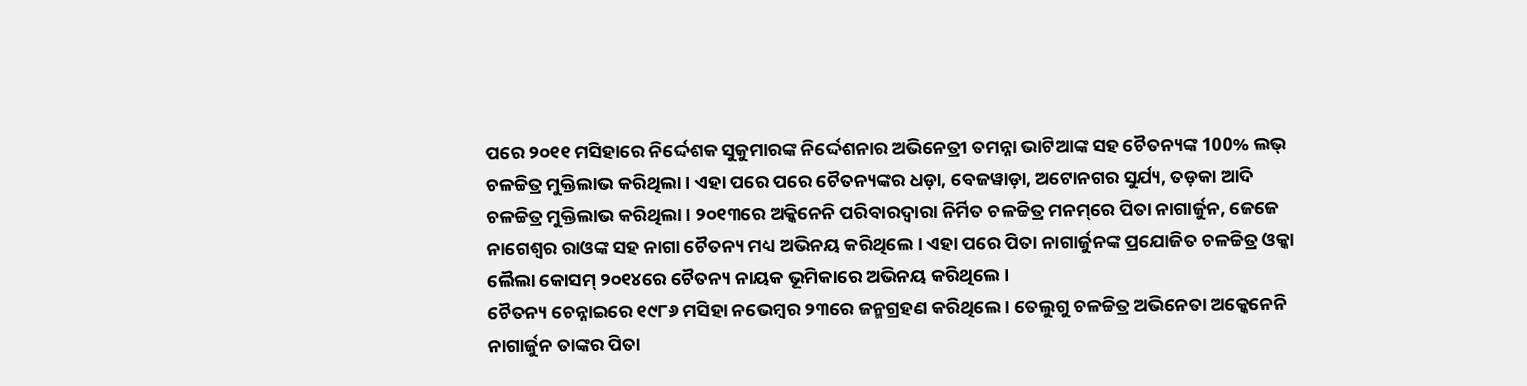ପରେ ୨୦୧୧ ମସିହାରେ ନିର୍ଦ୍ଦେଶକ ସୁକୁମାରଙ୍କ ନିର୍ଦ୍ଦେଶନାର ଅଭିନେତ୍ରୀ ‌ତମନ୍ନା ଭାଟିଆ‌ଙ୍କ ସ‌ହ ଚୈତନ୍ୟଙ୍କ ‌100% ଲଭ୍‌ ଚଳଚ୍ଚିତ୍ର ମୁକ୍ତିଲାଭ କରିଥିଲା । ଏହା ପରେ ପରେ ଚୈତନ୍ୟଙ୍କର ‌ଧଡ଼ା‌, ବେଜ‌‌ୱାଡ଼ା‌, ଅଟୋନ‌ଗର ସୁର୍ଯ୍ୟ‌, ତଡ଼କା‌ ଆଦି ଚଳଚ୍ଚିତ୍ର ମୁକ୍ତିଲାଭ କରିଥିଲା । ୨୦୧୩ରେ ଅକ୍କିନେନି ପରିବାରଦ୍ୱାରା ନିର୍ମିତ ଚଳଚ୍ଚିତ୍ର ‌ମନମ୍‌ରେ ପିତା ନାଗାର୍ଜୁନ, ଜେଜେ ନାଗେଶ୍ୱର ରାଓଙ୍କ ସ‌ହ ନାଗା ଚୈତନ୍ୟ ମଧ୍ୟ ଅଭିନୟ କରିଥିଲେ । ଏହା ପରେ ପିତା ନାଗାର୍ଜୁନଙ୍କ ପ୍ରଯୋଜିତ ଚଳଚ୍ଚିତ୍ର ‌ଓକ୍କା ଲୈଲା କୋସମ୍‌ ୨୦୧୪ରେ ଚୈତନ୍ୟ ନାୟକ ଭୂମିକାରେ ଅଭିନୟ କରିଥିଲେ ।
ଚୈତନ୍ୟ ଚେନ୍ନାଇରେ ୧୯୮୬ ମସିହା ନଭେମ୍ବର ୨୩ରେ ଜନ୍ମଗ୍ରହଣ କରିଥିଲେ । ତେଲୁଗୁ ଚଳଚ୍ଚିତ୍ର ଅଭିନେତା ଅକ୍କେନେନି ନାଗାର୍ଜୁନ ତାଙ୍କର ପିତା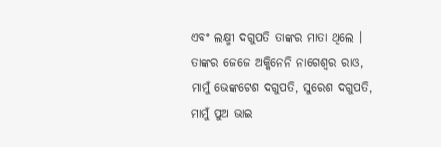ଏବଂ ଲକ୍ଷ୍ମୀ ଦଗୁପତି ତାଙ୍କର ମାତା ଥିଲେ । ତାଙ୍କର ଜେଜେ ଅକ୍କିନେନି ନାଗେଶ୍ୱର ରାଓ, ମାମୁଁ ଭେଙ୍କଟେଶ ଦଗୁପତି, ସୁରେଶ ଦଗୁପତି, ମାମୁଁ ପୁଅ ଭାଇ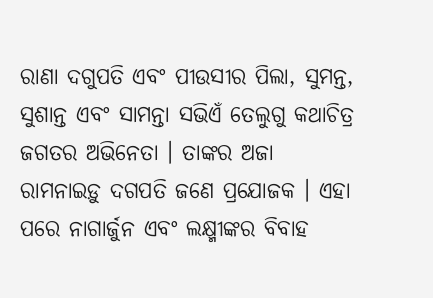ରାଣା ଦଗୁପତି ଏବଂ ପୀଉସୀର ପିଲା, ସୁମନ୍ତ, ସୁଶାନ୍ତ ଏବଂ ସାମନ୍ତା ସଭିଏଁ ତେଲୁଗୁ କଥାଚିତ୍ର ଜଗତର ଅଭିନେତା । ତାଙ୍କର ଅଜା ରାମନାଇଡ଼ୁ ଦଗପତି ଜଣେ ପ୍ରଯୋଜକ । ଏହା ପରେ ନାଗାର୍ଜୁନ ଏବଂ ଲକ୍ଷ୍ମୀଙ୍କର ବିବାହ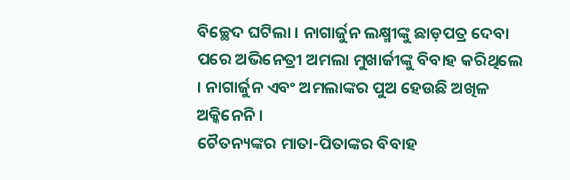ବିଚ୍ଛେଦ ଘଟିଲା । ନାଗାର୍ଜୁନ ଲକ୍ଷ୍ମୀଙ୍କୁ ଛାଡ଼ପତ୍ର ଦେବା ପରେ ଅଭିନେତ୍ରୀ ଅମଲା ମୁଖାର୍ଜୀଙ୍କୁ ବିବାହ କରିଥିଲେ । ନାଗାର୍ଜୁନ ଏବଂ ଅମଲାଙ୍କର ପୁଅ ହେଉଛି ଅଖିଳ ଅକ୍କିନେନି ।
ଚୈତନ୍ୟଙ୍କର ମାତା-ପିତାଙ୍କର ବିବାହ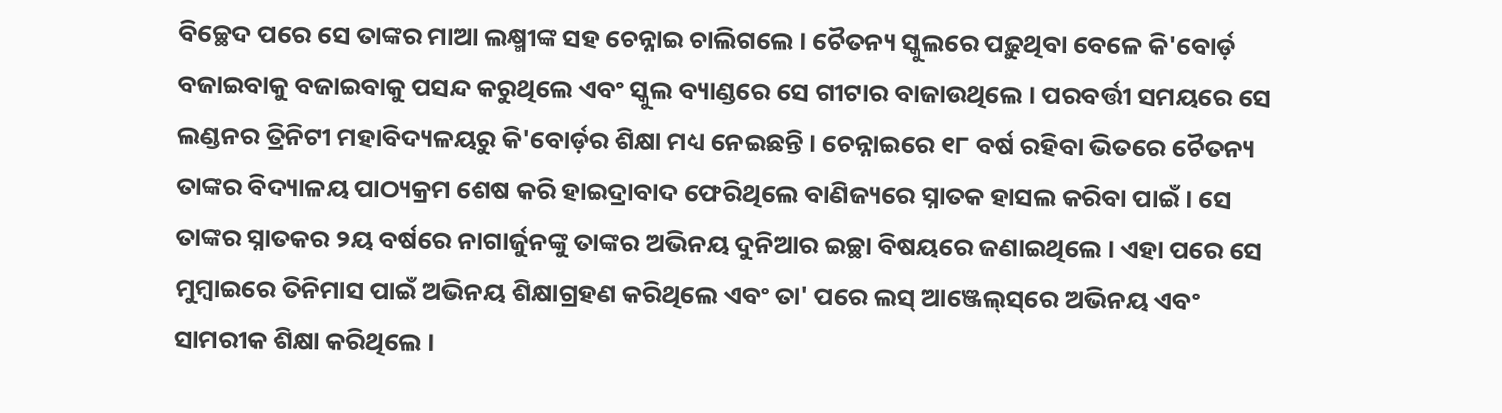ବିଚ୍ଛେଦ ପରେ ସେ ତାଙ୍କର ମାଆ ଲକ୍ଷ୍ମୀଙ୍କ ସ‌ହ ଚେନ୍ନାଇ ଚାଲିଗଲେ । ଚୈତନ୍ୟ ସ୍କୁଲରେ ପଢ଼ୁଥିବା ବେଳେ କି'ବୋର୍ଡ଼ ବଜାଇବାକୁ ବଜାଇବାକୁ ପସନ୍ଦ କରୁଥିଲେ ଏବଂ ସ୍କୁଲ ବ୍ୟାଣ୍ଡରେ ସେ ଗୀଟାର ବାଜାଉଥିଲେ । ପରବର୍ତ୍ତୀ ସମୟରେ ସେ ଲଣ୍ଡନର ତ୍ରିନିଟୀ ମହାବିଦ୍ୟଳୟରୁ କି'ବୋର୍ଡ଼ର ଶିକ୍ଷା ମଧ୍ୟ ନେଇଛନ୍ତି । ଚେନ୍ନାଇରେ ୧୮ ବର୍ଷ ର‌ହିବା ଭିତରେ ଚୈତନ୍ୟ ତାଙ୍କର ବିଦ୍ୟାଳୟ ପାଠ୍ୟକ୍ରମ ଶେଷ କରି ହାଇଦ୍ରାବାଦ ଫେରିଥିଲେ ବାଣିଜ୍ୟରେ ସ୍ନାତକ ହାସଲ କରିବା ପାଇଁ । ସେ ତାଙ୍କର ସ୍ନାତକର ୨ୟ ବର୍ଷରେ ନାଗାର୍ଜୁନଙ୍କୁ ତାଙ୍କର ଅଭିନୟ ଦୁନିଆର ଇଚ୍ଛା ବିଷୟରେ ଜଣାଇଥିଲେ । ଏହା ପରେ ସେ ମୁମ୍ୱାଇରେ ତିନିମାସ ପାଇଁ ଅଭିନୟ ଶିକ୍ଷାଗ୍ରହଣ କରିଥିଲେ ଏବଂ ତା' ପରେ ଲସ୍ ଆଞ୍ଜେଲ୍‌ସ୍‌ରେ ଅଭିନୟ ଏବଂ ସାମରୀକ ଶିକ୍ଷା କରିଥିଲେ ।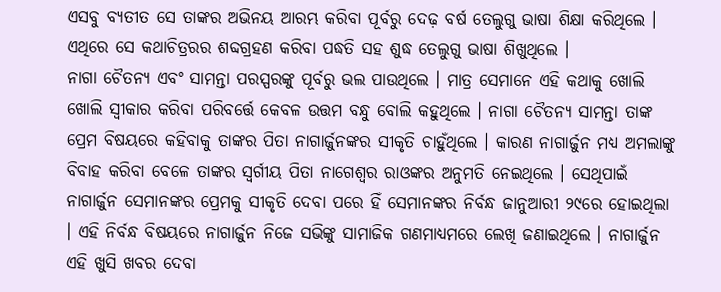ଏସବୁ ବ୍ୟତୀତ ସେ ତାଙ୍କର ଅଭିନୟ ଆରମ୍ଭ କରିବା ପୂର୍ବରୁ ଦେଢ଼ ବର୍ଷ ତେଲୁଗୁ ଭାଷା ଶିକ୍ଷା କରିଥିଲେ । ଏଥିରେ ସେ କଥାଚିତ୍ରରର ଶବ୍ଦଗ୍ରହଣ କରିବା ପଦ୍ଧତି ସ‌ହ ଶୁଦ୍ଧ ତେଲୁଗୁ ଭାଷା ଶିଖୁଥିଲେ ।
ନାଗା ଚୈତନ୍ୟ ଏବଂ ସାମନ୍ତା ପରସ୍ପରଙ୍କୁ ପୂର୍ବରୁ ଭଲ ପାଉଥିଲେ । ମାତ୍ର ସେମାନେ ଏହି କଥାକୁ ଖୋଲି ଖୋଲି ସ୍ୱୀକାର କରିବା ପରିବର୍ତ୍ତେ କେବଳ ଉତ୍ତମ ବନ୍ଧୁ ବୋଲି କ‌ହୁଥିଲେ । ନାଗା ଚୈତନ୍ୟ ସାମନ୍ତା ତାଙ୍କ ପ୍ରେମ ବିଷୟରେ କ‌ହିବାକୁ ତାଙ୍କର ପିତା ନାଗାର୍ଜୁନଙ୍କର ସୀକୃତି ଚାହୁଁଥିଲେ । କାରଣ ନାଗାର୍ଜୁନ ମଧ୍ୟ ଅମଲାଙ୍କୁ ବିବାହ କରିବା ବେଳେ ତାଙ୍କର ସ୍ୱର୍ଗୀୟ ପିତା ନାଗେଶ୍ୱର ରାଓଙ୍କର ଅନୁମତି ନେଇଥିଲେ । ସେଥିପାଇଁ ନାଗାର୍ଜୁନ ସେମାନଙ୍କର ପ୍ରେମକୁ ସୀକୃତି ଦେବା ପରେ ହିଁ ସେମାନଙ୍କର ନିର୍ବନ୍ଧ ଜାନୁଆରୀ ୨୯ରେ ହୋଇଥିଲା । ଏହି ନିର୍ବନ୍ଧ ବିଷୟରେ ନାଗାର୍ଜୁନ ନିଜେ ସଭିଙ୍କୁ ସାମାଜିକ ଗଣମାଧ୍ୟମରେ ଲେଖି ଜଣାଇଥିଲେ । ନାଗାର୍ଜୁନ ଏହି ଖୁସି ଖବର ଦେବା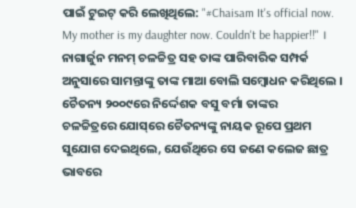ପାଇଁ ଟୁଇଟ୍ କରି ଲେଖିଥିଲେ: "#Chaisam It's official now. My mother is my daughter now. Couldn't be happier!!" । ନାଗାର୍ଜୁନ ମନମ୍ ଚଳଚ୍ଚିତ୍ର ସ‌ହ ତାଙ୍କ ପାରିବାରିକ ସମ୍ପର୍କ ଅନୁସାରେ ସାମନ୍ତାଙ୍କୁ ତାଙ୍କ ମାଆ ବୋଲି ସମ୍ବୋଧନ କରିଥିଲେ ।
ଚୈତନ୍ୟ ୨୦୦୯ରେ ନିର୍ଦ୍ଦେଶକ ବସୁ ବର୍ମା ତାଙ୍କର ଚଳଚ୍ଚିତ୍ରରେ ‌ଯୋସ୍‌ରେ ଚୈତନ୍ୟଙ୍କୁ ନାୟକ ରୂପେ ପ୍ରଥମ ସୁଯୋଗ ଦେଇଥିଲେ, ଯେଉଁଥିରେ ସେ ଜଣେ କଲେଜ ଛାତ୍ର ଭାବରେ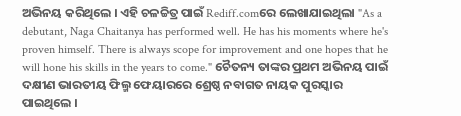ଅଭିନୟ କରିଥିଲେ । ଏହି ଚଳଚ୍ଚିତ୍ର ପାଇଁ Rediff.comରେ ଲେଖାଯାଇଥିଲା "As a debutant, Naga Chaitanya has performed well. He has his moments where he's proven himself. There is always scope for improvement and one hopes that he will hone his skills in the years to come." ଚୈତନ୍ୟ ତାଙ୍କର ପ୍ରଥମ ଅଭିନୟ ପାଇଁ ଦକ୍ଷୀଣ ଭାରତୀୟ ଫିଲ୍ମ ଫେୟାରରେ ଶ୍ରେଷ୍ଠ ନବାଗତ ନାୟକ ପୁରସ୍କାର ପାଇଥିଲେ ।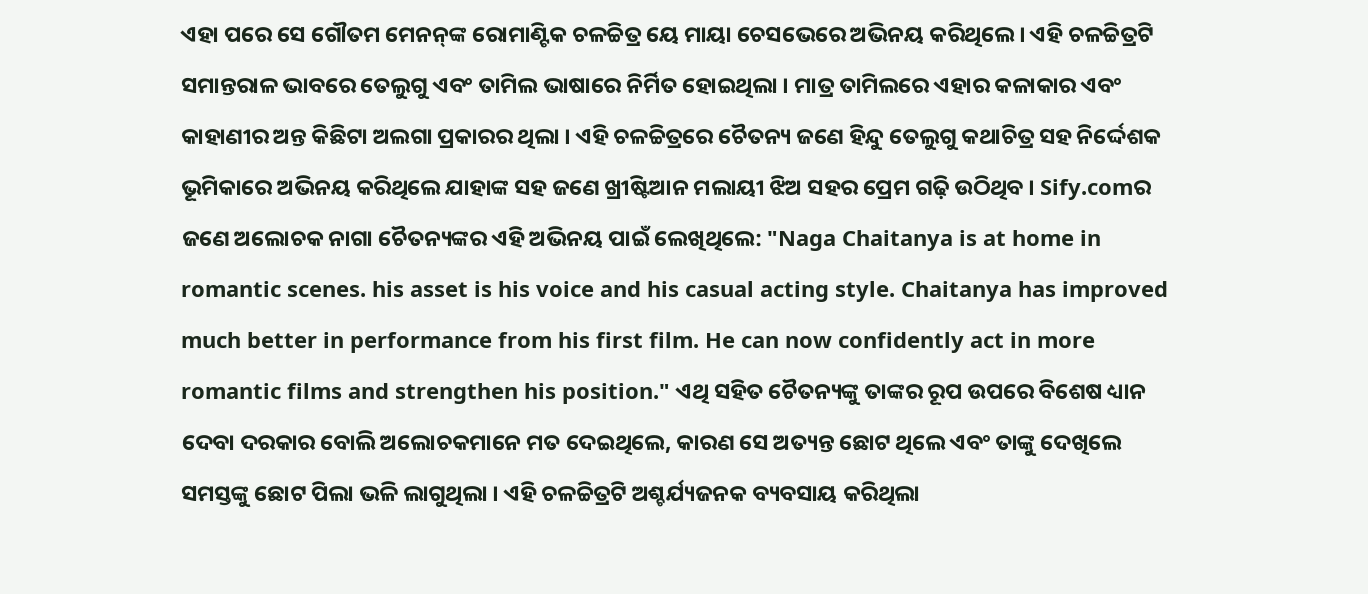ଏହା ପରେ ସେ ଗୌତମ ମେନନ୍‌ଙ୍କ ରୋମାଣ୍ଟିକ ଚଳଚ୍ଚିତ୍ର ‌ୟେ ମାୟା ଚେସଭେ‌ରେ ଅଭିନୟ କରିଥିଲେ । ଏହି ଚଳଚ୍ଚିତ୍ରଟି ସମାନ୍ତରାଳ ଭାବରେ ତେଲୁଗୁ ଏବଂ ତାମିଲ ଭାଷାରେ ନିର୍ମିତ ହୋଇଥିଲା । ମାତ୍ର ତାମିଲରେ ଏହାର କଳାକାର ଏବଂ କାହାଣୀର ଅନ୍ତ କିଛିଟା ଅଲଗା ପ୍ରକାରର ଥିଲା । ଏହି ଚଳଚ୍ଚିତ୍ରରେ ଚୈତନ୍ୟ ଜଣେ ହିନ୍ଦୁ ତେଲୁଗୁ କଥାଚିତ୍ର ସ‌ହ ନିର୍ଦ୍ଦେଶକ ଭୂମିକାରେ ଅଭିନୟ କରିଥିଲେ ଯାହାଙ୍କ ସ‌ହ ଜଣେ ଖ୍ରୀଷ୍ଟିଆନ ମଲାୟୀ ଝିଅ ସ‌ହର ପ୍ରେମ ଗଢ଼ି ଉଠିଥିବ । Sify.comର ଜଣେ ଅଲୋଚକ ନାଗା ଚୈତନ୍ୟଙ୍କର ଏହି ଅଭିନୟ ପାଇଁ ଲେଖିଥିଲେ: "Naga Chaitanya is at home in romantic scenes. his asset is his voice and his casual acting style. Chaitanya has improved much better in performance from his first film. He can now confidently act in more romantic films and strengthen his position." ଏଥି ସ‌ହିତ ଚୈତନ୍ୟଙ୍କୁ ତାଙ୍କର ରୂପ ଉପରେ ବିଶେଷ ଧ୍ୟାନ ଦେବା ଦରକାର ବୋଲି ଅଲୋଚକମାନେ ମତ ଦେଇଥିଲେ, କାରଣ ସେ ଅତ୍ୟନ୍ତ ଛୋଟ ଥିଲେ ଏବଂ ତାଙ୍କୁ ଦେଖିଲେ ସମସ୍ତଙ୍କୁ ଛୋଟ ପିଲା ଭଳି ଲାଗୁଥିଲା । ଏହି ଚଳଚ୍ଚିତ୍ରଟି ଅଶ୍ଚର୍ଯ୍ୟଜନ‌କ ବ୍ୟବସାୟ କରିଥିଲା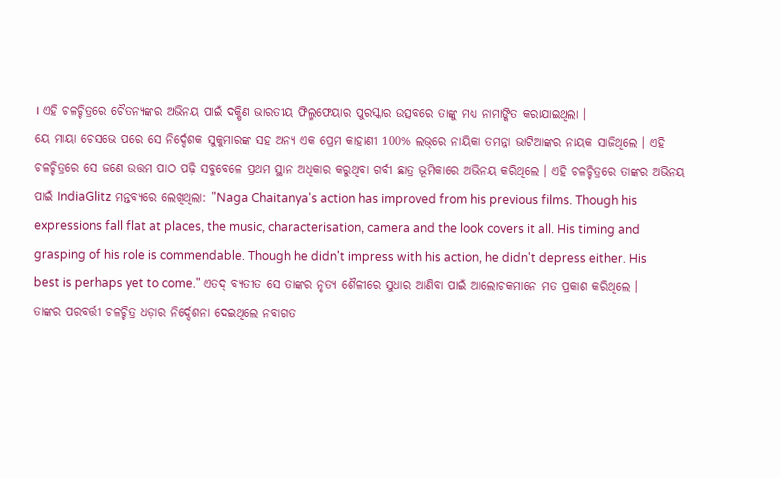। ଏହି ଚଳଚ୍ଚିତ୍ରରେ ଚୈତନ୍ୟଙ୍କର ଅଭିନୟ ପାଇଁ ଦକ୍ଷିଣ ଭାରତୀୟ ଫିଲ୍ମ‌ଫେୟାର ପୁରସ୍କାର ଉତ୍ସବରେ ତାଙ୍କୁ ମଧ୍ୟ ନାମାଙ୍କିତ କରାଯାଇଥିଲା ।
ୟେ ମାୟା ଚେସଭେ‌ ପରେ ସେ ନିର୍ଦ୍ଦେଶକ ସୁକୁମାରଙ୍କ ସ‌ହ ଅନ୍ୟ ଏକ ପ୍ରେମ କାହାଣୀ ‌100% ଲଭ୍‌ରେ ନାୟିକା ତମନ୍ନା ଭାଟିଆଙ୍କର ନାୟକ ସାଜିଥିଲେ । ଏହି ଚଳଚ୍ଚିତ୍ରରେ ସେ ଜଣେ ଉତ୍ତମ ପାଠ ପଢ଼ି ସବୁବେଳେ ପ୍ରଥମ ସ୍ଥାନ ଅଧିକାର କରୁଥିବା ଗର୍ବୀ ଛାତ୍ର ଭୂମିକାରେ ଅଭିନୟ କରିଥିଲେ । ଏହି ଚଳଚ୍ଚିତ୍ରରେ ତାଙ୍କର ଅଭିନୟ ପାଇଁ IndiaGlitz ମନ୍ତବ୍ୟରେ ଲେଖିଥିଲା: "Naga Chaitanya's action has improved from his previous films. Though his expressions fall flat at places, the music, characterisation, camera and the look covers it all. His timing and grasping of his role is commendable. Though he didn't impress with his action, he didn't depress either. His best is perhaps yet to come." ଏତଦ୍ ବ୍ୟତୀତ ସେ ତାଙ୍କର ନୃତ୍ୟ ଶୈଳୀରେ ସୁଧାର ଆଣିବା ପାଇଁ ଆଲୋଚକମାନେ ମତ ପ୍ରକାଶ କରିଥିଲେ ।
ତାଙ୍କର ପରବର୍ତ୍ତୀ ଚଳଚ୍ଚିତ୍ର ‌ଧଡ଼ା‌ର ନିର୍ଦ୍ଦେଶନା ଦେଇଥିଲେ ନବାଗତ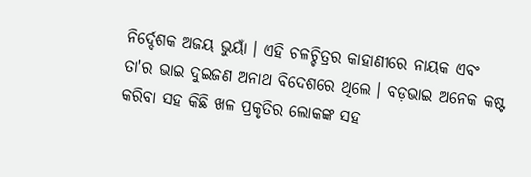ନିର୍ଦ୍ଦେଶକ ‌ଅଜୟ ଭୁୟାଁ‌ । ଏହି ଚଳଚ୍ଚିତ୍ରର କାହାଣୀରେ ନାୟକ ଏବଂ ତା'ର ଭାଇ ଦୁଇଜଣ ଅନାଥ ବିଦେଶରେ ଥିଲେ । ବଡ଼ଭାଇ ଅନେକ କଷ୍ଟ କରିବା ସ‌ହ କିଛି ଖଳ ପ୍ରକୃତିର ଲୋକଙ୍କ ସ‌ହ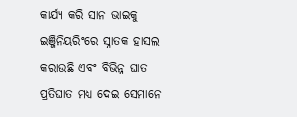କାର୍ଯ୍ୟ କରି ସାନ ଭାଇକୁ ଇଞ୍ଜିନିୟରିଂରେ ସ୍ନାତକ ହାସଲ କରାଉଛି ଏବଂ ବିଭିନ୍ନ ଘାତ ପ୍ରତିଘାତ ମଧ୍ୟ ଦେଇ ସେମାନେ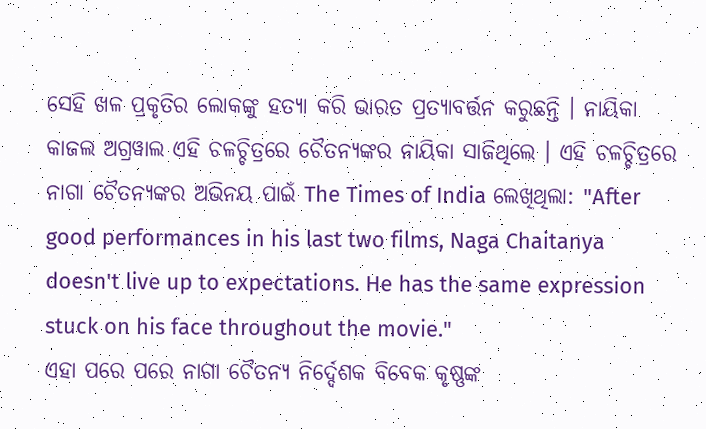ସେହି ଖଳ ପ୍ରକୃତିର ଲୋକଙ୍କୁ ହତ୍ୟା କରି ଭାରତ ପ୍ରତ୍ୟାବର୍ତ୍ତନ କରୁଛନ୍ତି । ନାୟିକା କାଜଲ ଅଗ୍ର‌ୱାଲ ଏହି ଚଳଚ୍ଚିତ୍ରରେ ଚୈତନ୍ୟଙ୍କର ନାୟିକା ସାଜିଥିଲେ । ଏହି ଚଳଚ୍ଚିତ୍ରରେ ନାଗା ଚୈତନ୍ୟଙ୍କର ଅଭିନୟ ପାଇଁ ‌The Times of India ଲେଖିଥିଲା: "After good performances in his last two films, Naga Chaitanya doesn't live up to expectations. He has the same expression stuck on his face throughout the movie."
ଏହା ପରେ ପରେ ନାଗା ଚୈତନ୍ୟ ନିର୍ଦ୍ଦେଶକ ବିବେକ କୃଷ୍ଣଙ୍କ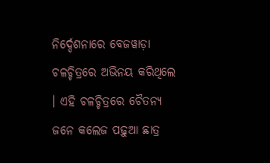ନିର୍ଦ୍ଦେଶନାରେ ‌ବେଜ‌‌ୱାଡ଼ା‌ ଚଳଚ୍ଚିତ୍ରରେ ଅଭିନୟ କରିଥିଲେ । ଏହି ଚଳଚ୍ଚିତ୍ରରେ ଚୈତନ୍ୟ ଜନେ କଲେଜ ପଢ଼ୁଆ ଛାତ୍ର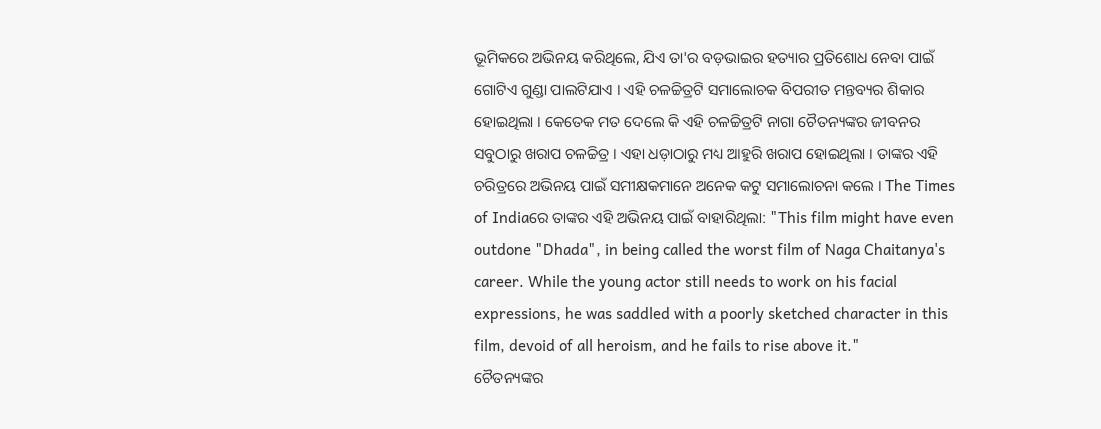ଭୂମିକରେ ଅଭିନୟ କରିଥିଲେ, ଯିଏ ତା'ର ବଡ଼ଭାଇର ହତ୍ୟାର ପ୍ରତିଶୋଧ ନେବା ପାଇଁ ଗୋଟିଏ ଗୁଣ୍ଡା ପାଲଟିଯାଏ । ଏହି ଚଳଚ୍ଚିତ୍ରଟି ସମାଲୋଚକ ବିପରୀତ ମନ୍ତବ୍ୟର ଶିକାର ହୋଇଥିଲା । କେତେକ ମତ ଦେଲେ କି ଏହି ଚଳଚ୍ଚିତ୍ରଟି ନାଗା ଚୈତନ୍ୟଙ୍କର ଜୀବନର ସବୁଠାରୁ ଖରାପ ଚଳଚ୍ଚିତ୍ର । ଏହା ‌ଧଡ଼ା‌ଠାରୁ ମଧ୍ୟ ଆହୁରି ଖରାପ ହୋଇଥିଲା । ତାଙ୍କର ଏହି ଚରିତ୍ରରେ ଅଭିନୟ ପାଇଁ ସମୀକ୍ଷକମାନେ ଅନେକ କଟୁ ସମାଲୋଚନା କଲେ । ‌The Times of Indiaରେ ତାଙ୍କର ଏହି ଅଭିନୟ ପାଇଁ ବାହାରିଥିଲା: "This film might have even outdone "Dhada", in being called the worst film of Naga Chaitanya's career. While the young actor still needs to work on his facial expressions, he was saddled with a poorly sketched character in this film, devoid of all heroism, and he fails to rise above it."
ଚୈତନ୍ୟଙ୍କର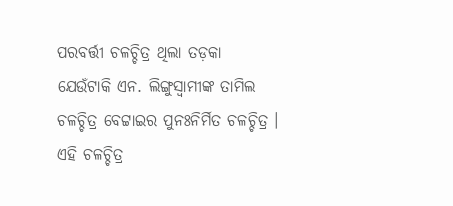ପରବର୍ତ୍ତୀ ଚଳଚ୍ଚିତ୍ର ଥିଲା ‌ତଡ଼କା‌ ଯେଉଁଟାକି ‌ଏନ. ଲିଙ୍ଗୁସ୍ୱାମୀ‌ଙ୍କ ତାମିଲ ଚଳଚ୍ଚିତ୍ର ‌ବେଟ୍ଟାଇ‌ର ପୁନଃନିର୍ମିତ ଚଳଚ୍ଚିତ୍ର । ଏହି ଚଳଚ୍ଚିତ୍ର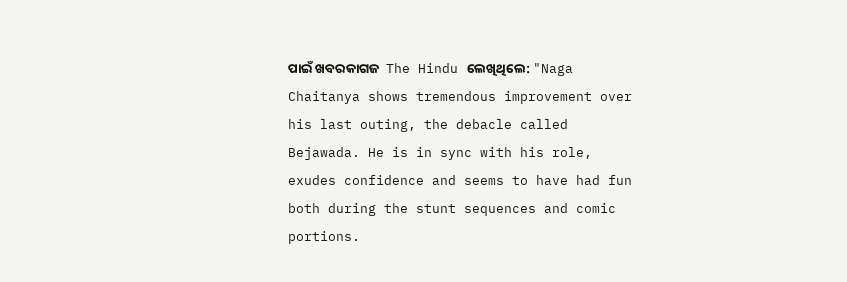ପାଇଁ ଖବରକାଗଜ ‌ The Hindu ଲେଖିଥିଲେ: "Naga Chaitanya shows tremendous improvement over his last outing, the debacle called Bejawada. He is in sync with his role, exudes confidence and seems to have had fun both during the stunt sequences and comic portions.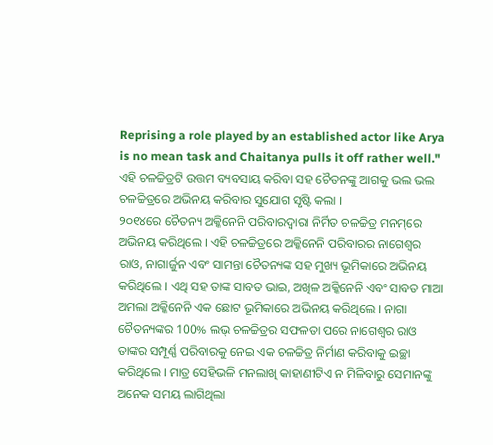Reprising a role played by an established actor like Arya is no mean task and Chaitanya pulls it off rather well." ଏହି ଚଳଚ୍ଚିତ୍ରଟି ଉତ୍ତମ ବ୍ୟବସାୟ କରିବା ସ‌ହ ଚୈତନଙ୍କୁ ଆଗକୁ ଭଲ ଭଲ ଚଳଚ୍ଚିତ୍ରରେ ଅଭିନୟ କରିବାର ସୁଯୋଗ ସୃଷ୍ଟି କଲା ।
୨୦୧୪ରେ ଚୈତନ୍ୟ ଅକ୍କିନେନି ପରିବାରଦ୍ୱାରା ନିର୍ମିତ ଚଳଚ୍ଚିତ୍ର ‌ମନମ୍‌ରେ ଅଭିନୟ କରିଥିଲେ । ଏହି ଚଳଚ୍ଚିତ୍ରରେ ଅକ୍କିନେନି ପରିବାରର ନାଗେଶ୍ୱର ରାଓ, ନାଗାର୍ଜୁନ ଏବଂ ସାମନ୍ତା ଚୈତନ୍ୟଙ୍କ ସ‌ହ ମୁଖ୍ୟ ଭୂମିକାରେ ଅଭିନୟ କରିଥିଲେ । ଏଥି ସ‌ହ ତାଙ୍କ ସାବତ ଭାଇ, ଅଖିଳ ଅକ୍କିନେନି ଏବଂ ସାବତ ମାଆ ଅମଲା ଅକ୍କିନେନି ଏକ ଛୋଟ ଭୂମିକାରେ ଅଭିନୟ କରିଥିଲେ । ନାଗା ଚୈତନ୍ୟଙ୍କର ‌100% ଲଭ୍‌ ଚଳଚ୍ଚିତ୍ରର ସଫଳତା ପରେ ନାଗେଶ୍ୱର ରାଓ ତାଙ୍କର ସମ୍ପୂର୍ଣ୍ଣ ପରିବାରକୁ ନେଇ ଏକ ଚଳଚ୍ଚିତ୍ର ନିର୍ମାଣ କରିବାକୁ ଇଚ୍ଛା କରିଥିଲେ । ମାତ୍ର ସେହିଭଳି ମନଲାଖି କାହାଣୀଟିଏ ନ ମିଳିବାରୁ ସେମାନଙ୍କୁ ଅନେକ ସମୟ ଲାଗିଥିଲା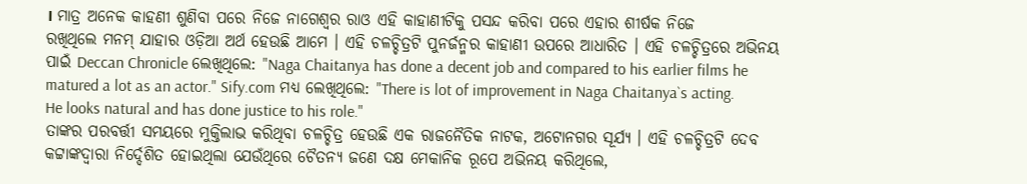। ମାତ୍ର ଅନେକ କାହଣୀ ଶୁଣିବା ପରେ ନିଜେ ନାଗେଶ୍ୱର ରାଓ ଏହି କାହାଣୀଟିକୁ ପସନ୍ଦ କରିବା ପରେ ଏହାର ଶୀର୍ଷକ ନିଜେ ରଖିଥିଲେ ‌ମନମ୍‌ ଯାହାର ଓଡ଼ିଆ ଅର୍ଥ ହେଉଛି ‌ଆମେ‌ । ଏହି ଚଳଚ୍ଚିତ୍ରଟି ପୁନର୍ଜନ୍ମର କାହାଣୀ ଉପରେ ଆଧାରିତ । ଏହି ଚଳଚ୍ଚିତ୍ରରେ ଅଭିନୟ ପାଇଁ Deccan Chronicle ଲେଖିଥିଲେ: "Naga Chaitanya has done a decent job and compared to his earlier films he matured a lot as an actor." Sify.com ମଧ୍ୟ ଲେଖିଥିଲେ: "There is lot of improvement in Naga Chaitanya`s acting. He looks natural and has done justice to his role."
ତାଙ୍କର ପରବର୍ତ୍ତୀ ସମୟରେ ମୁକ୍ତିଲାଭ କରିଥିବା ଚଳଚ୍ଚିତ୍ର ହେଉଛି ଏକ ରାଜନୈତିକ ନାଟକ, ଅଟୋନ‌ଗର ସୂର୍ଯ୍ୟ‌ । ଏହି ଚଳଚ୍ଚିତ୍ରଟି ଦେବ କଟ୍ଟାଙ୍କଦ୍ୱାରା ନିର୍ଦ୍ଦେଶିତ ହୋଇଥିଲା ଯେଉଁଥିରେ ଚୈତନ୍ୟ ଜଣେ ଦକ୍ଷ ମେକାନିକ ରୂପେ ଅଭିନୟ କରିଥିଲେ,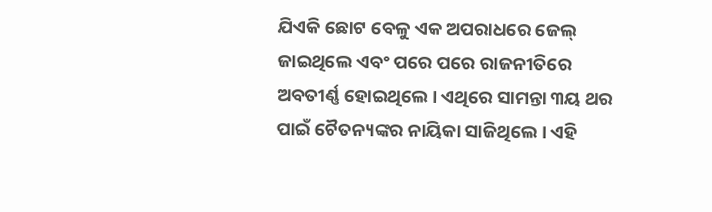ଯିଏକି ଛୋଟ ବେଳୁ ଏକ ଅପରାଧରେ ଜେଲ୍ ଜାଇଥିଲେ ଏବଂ ପରେ ପରେ ରାଜନୀତିରେ ଅବତୀର୍ଣ୍ଣ ହୋଇଥିଲେ । ଏଥିରେ ସାମନ୍ତା ୩ୟ ଥର ପାଇଁ ଚୈତନ୍ୟଙ୍କର ନାୟିକା ସାଜିଥିଲେ । ଏହି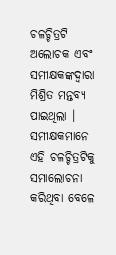ଚଳଚ୍ଚିତ୍ରଟି ଅଲୋଚକ ଏବଂ ସମୀକ୍ଷକଙ୍କଦ୍ୱାରା ମିଶ୍ରିତ ମନ୍ତବ୍ୟ ପାଇଥିଲା । ସମୀକ୍ଷକମାନେ ଏହି ଚଳଚ୍ଚିତ୍ରଟିକୁ ସମାଲୋଚନା କରିଥିବା ବେଳେ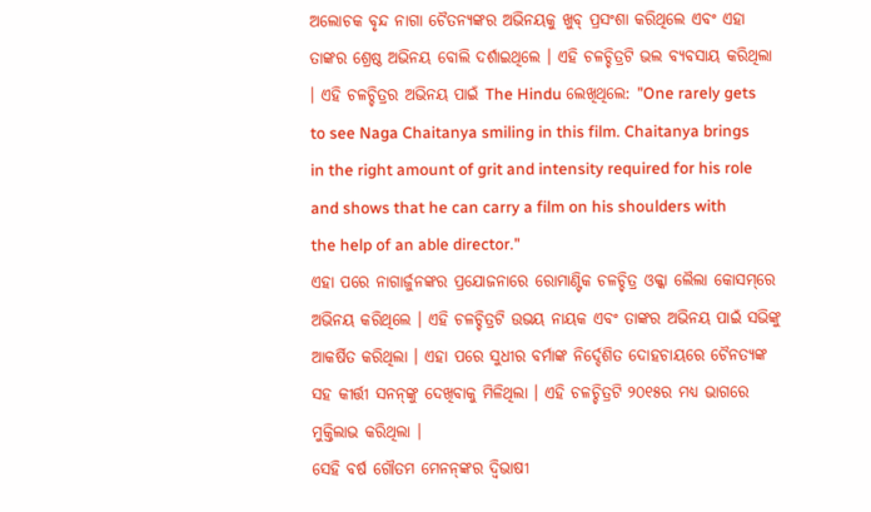ଅଲୋଚକ ବୃନ୍ଦ ନାଗା ଚୈତନ୍ୟଙ୍କର ଅଭିନୟକୁ ଖୁବ୍ ପ୍ରସଂଶା କରିଥିଲେ ଏବଂ ଏହା ତାଙ୍କର ଶ୍ରେଷ୍ଠ ଅଭିନୟ ବୋଲି ଦର୍ଶାଇଥିଲେ । ଏହି ଚଳଚ୍ଚିତ୍ରଟି ଭଲ ବ୍ୟବସାୟ କରିଥିଲା । ଏହି ଚଳଚ୍ଚିତ୍ରର ଅଭିନୟ ପାଇଁ ‌The Hindu ଲେଖିଥିଲେ: "One rarely gets to see Naga Chaitanya smiling in this film. Chaitanya brings in the right amount of grit and intensity required for his role and shows that he can carry a film on his shoulders with the help of an able director."
ଏହା ପରେ ନାଗାର୍ଜୁନଙ୍କର ପ୍ରଯୋଜନାରେ ରୋମାଣ୍ଟିକ ଚଳଚ୍ଚିତ୍ର ‌ଓକ୍କା ଲୈଲା କୋସମ୍‌ରେ ଅଭିନୟ କରିଥିଲେ । ଏହି ଚଳଚ୍ଚିତ୍ରଟି ଉଭୟ ନାୟକ ଏବଂ ତାଙ୍କର ଅଭିନୟ ପାଇଁ ସଭିଙ୍କୁ ଆକର୍ଷିତ କରିଥିଲା । ଏହା ପରେ ସୁଧୀର ବର୍ମାଙ୍କ ନିର୍ଦ୍ଦେଶିତ ‌ଦୋହଚାୟ‌ରେ ଚୈନତ୍ୟଙ୍କ ସ‌ହ କୀର୍ତ୍ତୀ ସନନ୍‌ଙ୍କୁ ଦେଖିବାକୁ ମିଳିଥିଲା । ଏହି ଚଳଚ୍ଚିତ୍ରଟି ୨୦୧୫ର ମଧ୍ୟ ଭାଗରେ ମୁକ୍ତିଲାଭ କରିଥିଲା ।
ସେହି ବର୍ଷ ଗୌତମ ମେନନ୍‌ଙ୍କର ଦ୍ୱିଭାଷୀ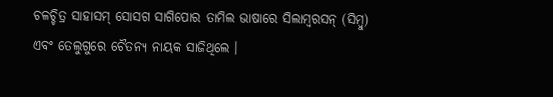ଚଳଚ୍ଚିତ୍ର ‌ସାହାସମ୍ ସୋସଗ ସାଗିପୋ‌ର ତାମିଲ ଭାଷାରେ ସିଲାମ୍ବରସନ୍ (ସିମ୍ବୁ) ଏବଂ ତେଲୁଗୁରେ ଚୈତନ୍ୟ ନାୟକ ସାଜିଥିଲେ ।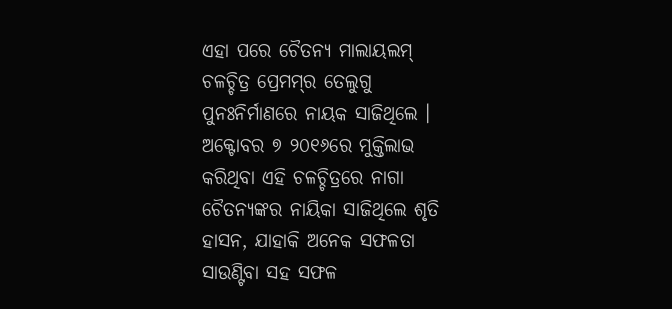ଏହା ପରେ ଚୈତନ୍ୟ ମାଲାୟଲମ୍ ଚଳଚ୍ଚିତ୍ର ‌ପ୍ରେମମ୍‌ର ତେଲୁଗୁ ପୁନଃନିର୍ମାଣରେ ନାୟକ ସାଜିଥିଲେ । ଅକ୍ଟୋବର ୭ ୨୦୧୬ରେ ମୁକ୍ତିଲାଭ କରିଥିବା ଏହି ଚଳଚ୍ଚିତ୍ରରେ ନାଗା ଚୈତନ୍ୟଙ୍କର ନାୟିକା ସାଜିଥିଲେ ଶୃତି ହାସନ, ଯାହାକି ଅନେକ ସଫଳତା ସାଉଣ୍ଟିବା ସ‌ହ ସଫଳ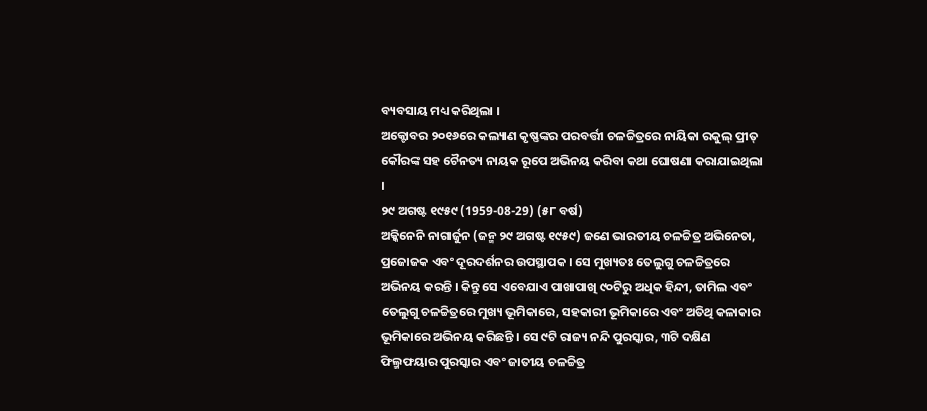ବ୍ୟବସାୟ ମଧ୍ୟ କରିଥିଲା ।
ଅକ୍ଟୋବର ୨୦୧୬ରେ କଲ୍ୟାଣ କୃଷ୍ଣଙ୍କର ପରବର୍ତ୍ତୀ ଚଳଚ୍ଚିତ୍ରରେ ନାୟିକା ରକୁଲ୍ ପ୍ରୀତ୍ କୌରଙ୍କ ସ‌ହ ଚୈନତ୍ୟ ନାୟକ ରୂପେ ଅଭିନୟ କରିବା କଥା ଘୋଷଣା କରାଯାଇଥିଲା ।
୨୯ ଅଗଷ୍ଟ ୧୯୫୯ (1959-08-29) (୫୮ ବର୍ଷ)
ଅକ୍କିନେନି ନାଗାର୍ଜୁନ‌ (ଜନ୍ମ ୨୯ ଅଗଷ୍ଟ ୧୯୫୯) ଜଣେ ଭାରତୀୟ ଚଳଚ୍ଚିତ୍ର ଅଭିନେତା, ପ୍ରଜୋଜକ ଏବଂ ଦୂରଦର୍ଶନର ଉପସ୍ଥାପକ । ସେ ମୁଖ୍ୟତଃ ତେଲୁଗୁ ଚଳଚ୍ଚିତ୍ରରେ ଅଭିନୟ କରନ୍ତି । କିନ୍ତୁ ସେ ଏବେଯାଏ ପାଖାପାଖି ୯୦ଟିରୁ ଅଧିକ ହିନ୍ଦୀ, ତାମିଲ ଏବଂ ତେଲୁଗୁ ଚଳଚ୍ଚିତ୍ରରେ ମୁଖ୍ୟ ଭୂମିକାରେ, ସ‌ହକାରୀ ଭୂମିକାରେ ଏବଂ ଅତିଥି କଳାକାର ଭୂମିକାରେ ଅଭିନୟ କରିଛନ୍ତି । ସେ ୯ଟି ରାଜ୍ୟ ନନ୍ଦି ପୁରସ୍କାର, ୩ଟି ଦକ୍ଷିଣ ଫିଲ୍ମ‌ଫୟାର ପୁରସ୍କାର ଏବଂ ଜାତୀୟ ଚଳଚ୍ଚିତ୍ର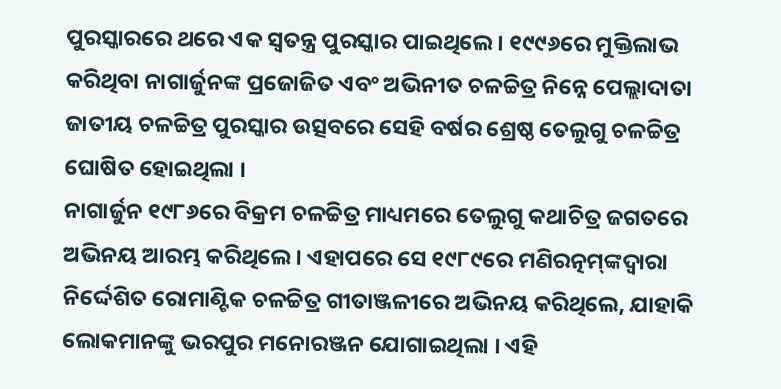ପୁରସ୍କାରରେ ଥରେ ଏକ ସ୍ୱତନ୍ତ୍ର ପୁରସ୍କାର ପାଇଥିଲେ । ୧୯୯୬ରେ ମୁକ୍ତିଲାଭ କରିଥିବା ନାଗାର୍ଜୁନଙ୍କ ପ୍ରଜୋଜିତ ଏବଂ ଅଭିନୀତ ଚଳଚ୍ଚିତ୍ର ‌ନିନ୍ନେ ପେଲ୍ଲାଦାତା‌ ଜାତୀୟ ଚଳଚ୍ଚିତ୍ର ପୁରସ୍କାର ଉତ୍ସବରେ ସେହି ବର୍ଷର ଶ୍ରେଷ୍ଠ ତେଲୁଗୁ ଚଳଚ୍ଚିତ୍ର ଘୋଷିତ ହୋଇଥିଲା ।
ନାଗାର୍ଜୁନ ୧୯୮୬ରେ ‌ବିକ୍ରମ‌ ଚଳଚ୍ଚିତ୍ର ମାଧ୍ୟମରେ ତେଲୁଗୁ କଥାଚିତ୍ର ଜଗତରେ ଅଭିନୟ ଆରମ୍ଭ କରିଥିଲେ । ଏହାପରେ ସେ ୧୯୮୯ରେ ‌ମଣିରତ୍ନମ୍‌ଙ୍କଦ୍ୱାରା ନିର୍ଦ୍ଦେଶିତ ରୋମାଣ୍ଟିକ ଚଳଚ୍ଚିତ୍ର ‌ଗୀତାଞ୍ଜଳୀ‌ରେ ଅଭିନୟ କରିଥିଲେ, ଯାହାକି ଲୋକମାନଙ୍କୁ ଭରପୁର ମନୋରଞ୍ଜନ ଯୋଗାଇଥିଲା । ଏହି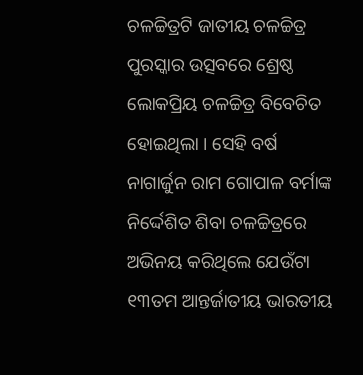ଚଳଚ୍ଚିତ୍ରଟି ଜାତୀୟ ଚଳଚ୍ଚିତ୍ର ପୁରସ୍କାର ଉତ୍ସବରେ ଶ୍ରେଷ୍ଠ ଲୋକପ୍ରିୟ ଚଳଚ୍ଚିତ୍ର ବିବେଚିତ ହୋଇଥିଲା । ସେହି ବର୍ଷ ନାଗାର୍ଜୁନ ‌ରାମ ଗୋପାଳ ବର୍ମା‌ଙ୍କ ନିର୍ଦ୍ଦେଶିତ ‌ଶିବା‌ ଚଳଚ୍ଚିତ୍ରରେ ଅଭିନୟ କରିଥିଲେ ଯେଉଁଟା ୧୩ତମ ଆନ୍ତର୍ଜାତୀୟ ଭାରତୀୟ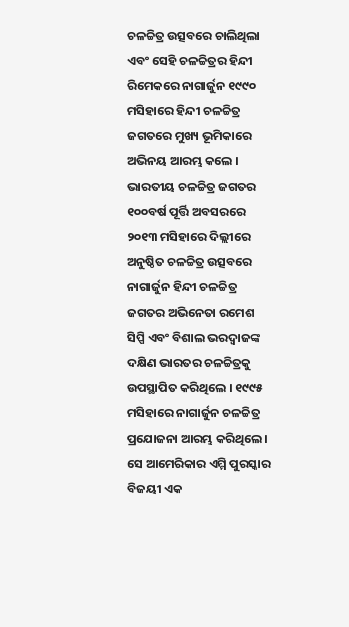ଚଳଚ୍ଚିତ୍ର ଉତ୍ସବରେ ଚାଲିଥିଲା ଏବଂ ସେହି ଚଳଚ୍ଚିତ୍ରର ହିନ୍ଦୀ ରିମେକରେ ନାଗାର୍ଜୁନ ୧୯୯୦ ମସିହାରେ ହିନ୍ଦୀ ଚଳଚ୍ଚିତ୍ର ଜଗତରେ ମୁଖ୍ୟ ଭୂମିକାରେ ଅଭିନୟ ଆରମ୍ଭ କଲେ ।
ଭାରତୀୟ ଚଳଚ୍ଚିତ୍ର ଜଗତର ୧୦୦ବର୍ଷ ପୂର୍ତ୍ତି ଅବସରରେ ୨୦୧୩ ମସିହାରେ ଦିଲ୍ଲୀରେ ଅନୁଷ୍ଠିତ ଚଳଚ୍ଚିତ୍ର ଉତ୍ସବରେ ନାଗାର୍ଜୁନ ହିନ୍ଦୀ ଚଳଚ୍ଚିତ୍ର ଜଗତର ଅଭିନେତା ରମେଶ ସିପ୍ପି ଏବଂ ବିଶାଲ ଭରଦ୍ୱାଜଙ୍କ ଦକ୍ଷିଣ ଭାରତର ଚଳଚ୍ଚିତ୍ରକୁ ଉପସ୍ଥାପିତ କରିଥିଲେ । ୧୯୯୫ ମସିହାରେ ନାଗାର୍ଜୁନ ଚଳଚ୍ଚିତ୍ର ପ୍ରଯୋଜନା ଆରମ୍ଭ କରିଥିଲେ । ସେ ଆମେରିକାର ଏମ୍ମି ପୁରସ୍କାର ବିଜୟୀ ଏକ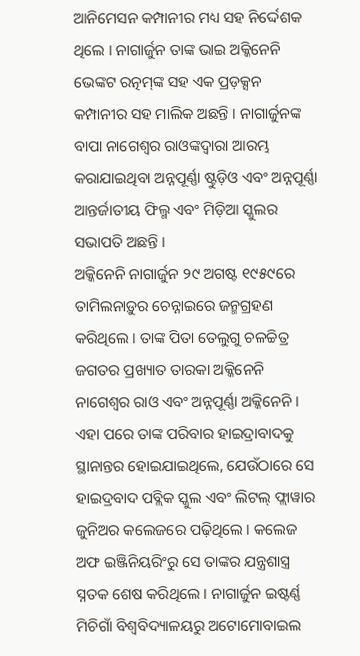ଆନିମେସନ କମ୍ପାନୀର ମଧ୍ୟ ସ‌ହ ନିର୍ଦ୍ଦେଶକ ଥିଲେ । ନାଗାର୍ଜୁନ ତାଙ୍କ ଭାଇ ‌ଅକ୍କିନେନି ଭେଙ୍କଟ ରତ୍ନ‌ମ୍‌‌ଙ୍କ ସ‌‌ହ ଏକ ପ୍ରଡ଼କ୍ସନ କମ୍ପାନୀର ସ‌ହ ମାଲିକ ଅଛନ୍ତି । ନାଗାର୍ଜୁନଙ୍କ ବାପା ନାଗେଶ୍ୱର ରାଓଙ୍କଦ୍ୱାରା ଆରମ୍ଭ କରାଯାଇଥିବା ଅନ୍ନପୂର୍ଣ୍ଣା ଷ୍ଟୁଡ଼ିଓ ଏବଂ ଅନ୍ନପୂର୍ଣ୍ଣା ଆନ୍ତର୍ଜାତୀୟ ଫିଲ୍ମ ଏବଂ ମିଡ଼ିଆ ସ୍କୁଲର ସଭାପତି ଅଛନ୍ତି ।
ଅକ୍କିନେନି ନାଗାର୍ଜୁନ ୨୯ ଅଗଷ୍ଟ ୧୯୫୯ରେ ତାମିଲନାଡ଼ୁର ଚେନ୍ନାଇରେ ଜନ୍ମଗ୍ରହଣ କରିଥିଲେ । ତାଙ୍କ ପିତା ତେଲୁଗୁ ଚଳଚ୍ଚିତ୍ର ଜଗତର ପ୍ରଖ୍ୟାତ ତାରକା ଅକ୍କିନେନି ନାଗେଶ୍ୱର ରାଓ ଏବଂ ଅନ୍ନପୂର୍ଣ୍ଣା ଅକ୍କିନେନି । ଏହା ପରେ ତାଙ୍କ ପରିବାର ହାଇଦ୍ରାବାଦକୁ ସ୍ଥାନାନ୍ତର ହୋଇଯାଇଥିଲେ, ଯେଉଁଠାରେ ସେ ହାଇଦ୍ରବାଦ ପବ୍ଲିକ ସ୍କୁଲ ଏବଂ ଲିଟଲ୍ ଫ୍ଲାୱାର ଜୁନିଅର କଲେଜରେ ପଢ଼ିଥିଲେ । କଲେଜ ଅଫ ଇଞ୍ଜିନିୟରିଂରୁ ସେ ତାଙ୍କର ଯନ୍ତ୍ରଶାସ୍ତ୍ର ସ୍ନତକ ଶେଷ କରିଥିଲେ । ନାଗାର୍ଜୁନ ଇଷ୍ଟର୍ଣ୍ଣ ମିଚିଗାଁ ବିଶ୍ୱବିଦ୍ୟାଳୟରୁ ଅଟୋମୋବାଇଲ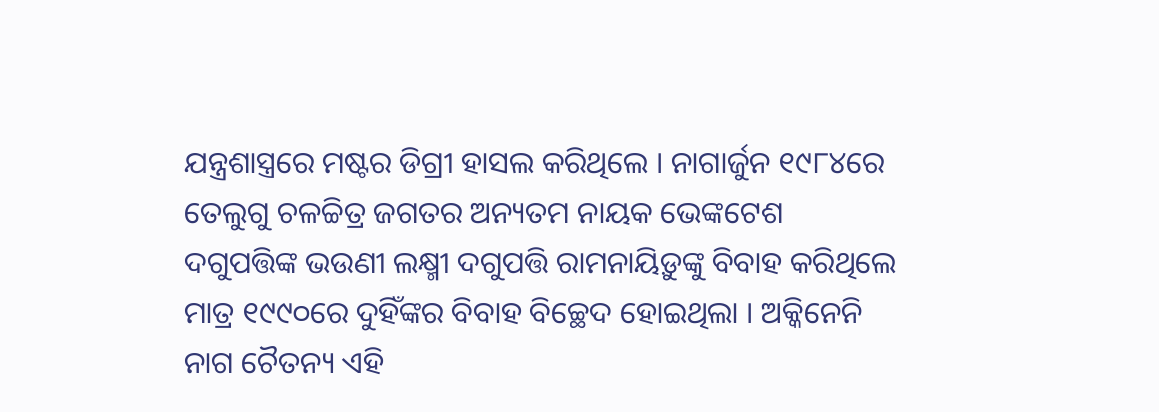ଯନ୍ତ୍ରଶାସ୍ତ୍ରରେ ମଷ୍ଟର ଡିଗ୍ରୀ ହାସଲ କରିଥିଲେ । ନାଗାର୍ଜୁନ ୧୯୮୪ରେ ତେଲୁଗୁ ଚଳଚ୍ଚିତ୍ର ଜଗତର ଅନ୍ୟତମ ନାୟକ ଭେଙ୍କଟେଶ ଦଗୁପତ୍ତିଙ୍କ ‌ଭଉଣୀ ଲକ୍ଷ୍ମୀ ଦଗୁପତ୍ତି ରାମନାୟିଡ଼ୁଙ୍କୁ ବିବାହ କରିଥିଲେ ମାତ୍ର ୧୯୯୦ରେ ଦୁହିଁଙ୍କର ବିବାହ ବିଚ୍ଛେଦ ହୋଇଥିଲା । ଅକ୍କିନେନି ନାଗ ଚୈତନ୍ୟ ଏହି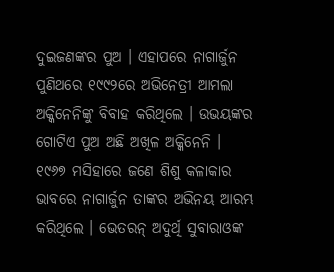ଦୁଇଜଣଙ୍କର ପୁଅ । ଏହାପରେ ନାଗାର୍ଜୁନ ପୁଣିଥରେ ୧୯୯୨ରେ ଅଭିନେତ୍ରୀ ଆମଲା ଅକ୍କିନେନିଙ୍କୁ ବିବାହ କରିଥିଲେ । ଉଭୟଙ୍କର ଗୋଟିଏ ପୁଅ ଅଛି ଅଖିଳ ଅକ୍କିନେନି ।
୧୯୬୭ ମସିହାରେ ଜଣେ ଶିଶୁ କଳାକାର ଭାବରେ ନାଗାର୍ଜୁନ ତାଙ୍କର ଅଭିନୟ ଆରମ୍ଭ କରିଥିଲେ । ଭେତରନ୍ ଅଦୁର୍ଥି ସୁବାରାଓଙ୍କ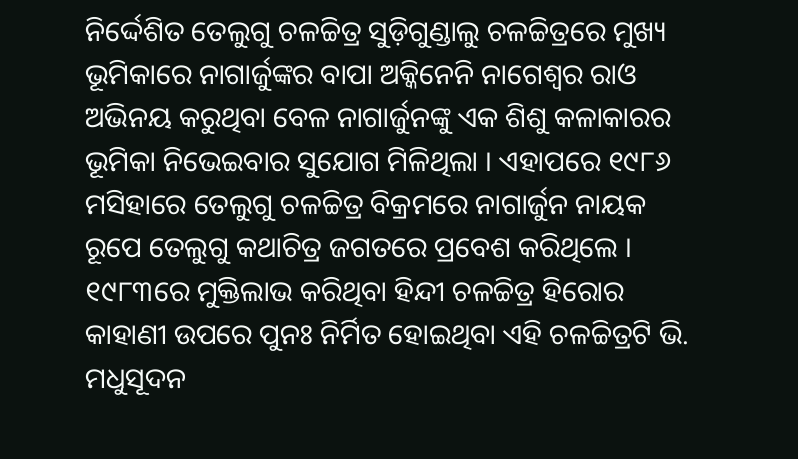ନିର୍ଦ୍ଦେଶିତ ତେଲୁଗୁ ଚଳଚ୍ଚିତ୍ର ସୁଡ଼ିଗୁଣ୍ଡାଲୁ ଚଳଚ୍ଚିତ୍ରରେ ମୁଖ୍ୟ ଭୂମିକାରେ ନାଗାର୍ଜୁଙ୍କର ବାପା ଅକ୍କିନେନି ନାଗେଶ୍ୱର ରାଓ ଅଭିନୟ କରୁଥିବା ବେଳ ନାଗାର୍ଜୁନଙ୍କୁ ଏକ ଶିଶୁ କଳାକାରର ଭୂମିକା ନିଭେଇବାର ସୁଯୋଗ ମିଳିଥିଲା । ଏହାପରେ ୧୯୮୬ ମସିହାରେ ତେଲୁଗୁ ଚଳଚ୍ଚିତ୍ର ‌ବିକ୍ରମ‌ରେ ନାଗାର୍ଜୁନ ନାୟକ ରୂପେ ତେଲୁଗୁ କଥାଚିତ୍ର ଜଗତରେ ପ୍ରବେଶ କରିଥିଲେ । ୧୯୮୩ରେ ମୁକ୍ତିଲାଭ କରିଥିବା ହିନ୍ଦୀ ଚଳଚ୍ଚିତ୍ର ‌ହିରୋ‌ର କାହାଣୀ ଉପରେ ପୁନଃ ନିର୍ମିତ ହୋଇଥିବା ଏହି ଚଳଚ୍ଚିତ୍ରଟି ଭି. ମଧୁସୂଦନ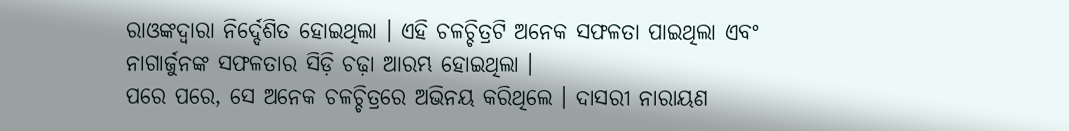ରାଓଙ୍କଦ୍ୱାରା ନିର୍ଦ୍ଦେଶିତ ହୋଇଥିଲା । ଏହି ଚଳଚ୍ଚିତ୍ରଟି ଅନେକ ସଫଳତା ପାଇଥିଲା ଏବଂ ନାଗାର୍ଜୁନଙ୍କ ସଫଳତାର ସିଡ଼ି ଚଢ଼ା ଆରମ୍ଭ ହୋଇଥିଲା ।
ପରେ ପରେ, ସେ ଅନେକ ଚଳଚ୍ଚିତ୍ରରେ ଅଭିନୟ କରିଥିଲେ । ଦାସରୀ ନାରାୟଣ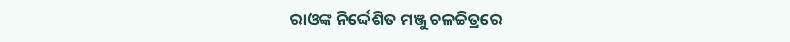ରାଓଙ୍କ ନିର୍ଦ୍ଦେଶିତ ‌ମଞ୍ଜୁ‌ ଚଳଚ୍ଚିତ୍ରରେ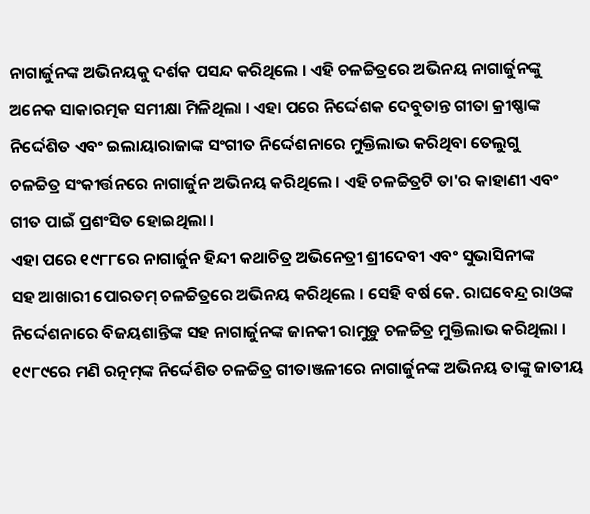ନାଗାର୍ଜୁନଙ୍କ ଅଭିନୟକୁ ଦର୍ଶକ ପସନ୍ଦ କରିଥିଲେ । ଏହି ଚଳଚ୍ଚିତ୍ରରେ ଅଭିନୟ ନାଗାର୍ଜୁନଙ୍କୁ ଅନେକ ସାକାରତ୍ମକ ସମୀକ୍ଷା ମିଳିଥିଲା । ଏହା ପରେ ନିର୍ଦ୍ଦେଶକ ଦେବୁତାନ୍ତ ଗୀତା କ୍ରୀଷ୍ଣାଙ୍କ ନିର୍ଦ୍ଦେଶିତ ଏବଂ ଇଲାୟାରାଜାଙ୍କ ସଂଗୀତ ନିର୍ଦ୍ଦେଶନାରେ ମୁକ୍ତିଲାଭ କରିଥିବା ତେଲୁଗୁ ଚଳଚ୍ଚିତ୍ର ‌ସଂକୀର୍ତ୍ତନ‌ରେ ନାଗାର୍ଜୁନ ଅଭିନୟ କରିଥିଲେ । ଏହି ଚଳଚ୍ଚିତ୍ରଟି ତା'ର କାହାଣୀ ଏବଂ ଗୀତ ପାଇଁ ପ୍ରଶଂସିତ ହୋଇଥିଲା ।
ଏହା ପରେ ୧୯୮୮ରେ ନାଗାର୍ଜୁନ ହିନ୍ଦୀ କଥାଚିତ୍ର ଅଭିନେତ୍ରୀ ଶ୍ରୀଦେବୀ ଏବଂ ସୁଭାସିନୀଙ୍କ ସ‌ହ ‌ଆଖାରୀ ପୋରତମ୍‌ ଚଳଚ୍ଚିତ୍ରରେ ଅଭିନୟ କରିଥିଲେ । ସେହି ବର୍ଷ କେ. ରାଘବେନ୍ଦ୍ର ରାଓଙ୍କ ନିର୍ଦ୍ଦେଶନାରେ ବିଜୟଶାନ୍ତିଙ୍କ ସ‌ହ ନାଗାର୍ଜୁନଙ୍କ ‌ଜାନ‌କୀ ରାମୁଡ଼ୁ‌ ଚଳଚ୍ଚିତ୍ର ମୁକ୍ତିଲାଭ କରିଥିଲା । ୧୯୮୯ରେ ‌ମଣି ରତ୍ନମ୍‌ଙ୍କ ନିର୍ଦ୍ଦେଶିତ ଚଳଚ୍ଚିତ୍ର ‌ଗୀତାଞ୍ଜଳୀ‌ରେ ନାଗାର୍ଜୁନଙ୍କ ଅଭିନୟ ତାଙ୍କୁ ଜାତୀୟ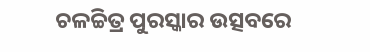ଚଳଚ୍ଚିତ୍ର ପୁରସ୍କାର ଉତ୍ସବରେ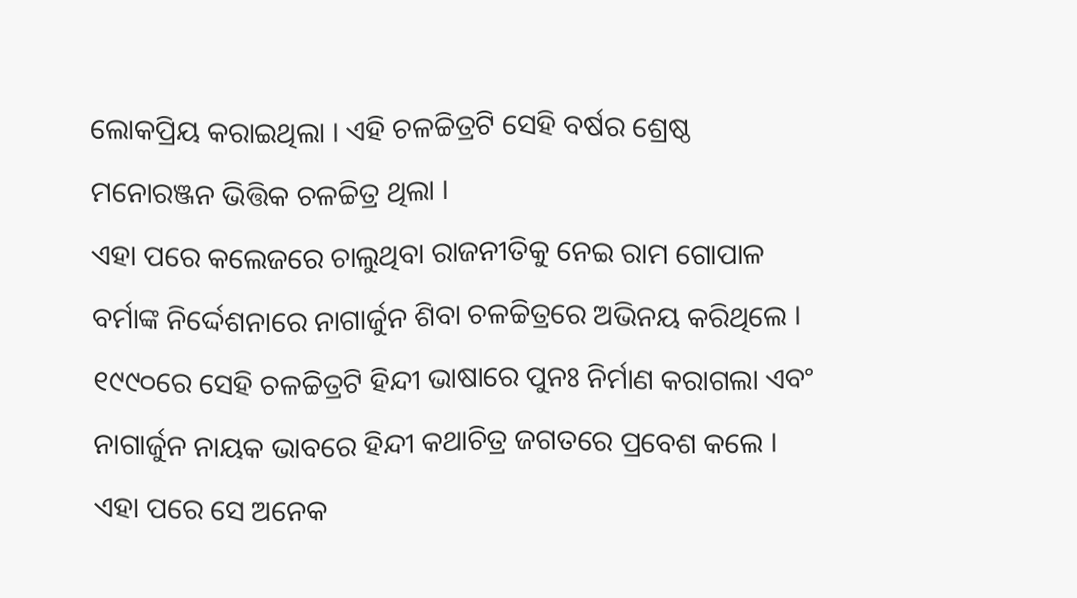ଲୋକପ୍ରିୟ କରାଇଥିଲା । ଏହି ଚଳଚ୍ଚିତ୍ରଟି ସେହି ବର୍ଷର ଶ୍ରେଷ୍ଠ ମନୋରଞ୍ଜନ ଭିତ୍ତିକ ଚଳଚ୍ଚିତ୍ର ଥିଲା ।
ଏହା ପରେ କଲେଜରେ ଚାଲୁଥିବା ରାଜନୀତିକୁ ନେଇ ‌ରାମ ଗୋପାଳ ବର୍ମା‌ଙ୍କ ନିର୍ଦ୍ଦେଶନାରେ ନାଗାର୍ଜୁନ ‌ଶିବା‌ ଚଳଚ୍ଚିତ୍ରରେ ଅଭିନୟ କରିଥିଲେ । ୧୯୯୦ରେ ସେହି ଚଳଚ୍ଚିତ୍ରଟି ହିନ୍ଦୀ ଭାଷାରେ ପୁନଃ ନିର୍ମାଣ କରାଗଲା ଏବଂ ନାଗାର୍ଜୁନ ନାୟକ ଭାବରେ ହିନ୍ଦୀ କଥାଚିତ୍ର ଜଗତରେ ପ୍ରବେଶ କଲେ । ଏହା ପରେ ସେ ଅନେକ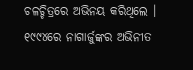ଚଳଚ୍ଚିତ୍ରରେ ଅଭିନୟ କରିଥିଲେ ।
୧୯୯୪ରେ ନାଗାର୍ଜୁଙ୍କର ଅଭିନୀତ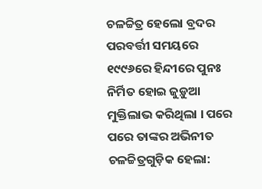ଚଳଚ୍ଚିତ୍ର ‌ହେଲୋ ବ୍ରଦର‌ ପରବର୍ତ୍ତୀ ସମୟରେ ୧୯୯୬ରେ ହିନ୍ଦୀରେ ପୁନଃ ନିର୍ମିତ ହୋଇ ‌ଜୁଡ଼ୁଆ‌ ମୁକ୍ତିଲାଭ କରିଥିଲା । ପରେ ପରେ ତାଙ୍କର ଅଭିନୀତ ଚଳଚ୍ଚିତ୍ରଗୁଡ଼ିକ ହେଲା: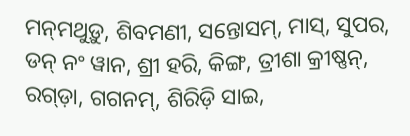ମନ୍‌ମଥୁଡ଼ୁ, ଶିବମଣୀ, ସନ୍ତୋସମ୍, ମାସ୍, ସୁପର, ଡନ୍ ନଂ ୱାନ, ଶ୍ରୀ ହରି, କିଙ୍ଗ, ତ୍ରୀଶା କ୍ରୀଷ୍ଣନ୍, ରଗ୍ଡ଼ା, ଗ‌ଗନମ୍, ଶିରିଡ଼ି ସାଇ,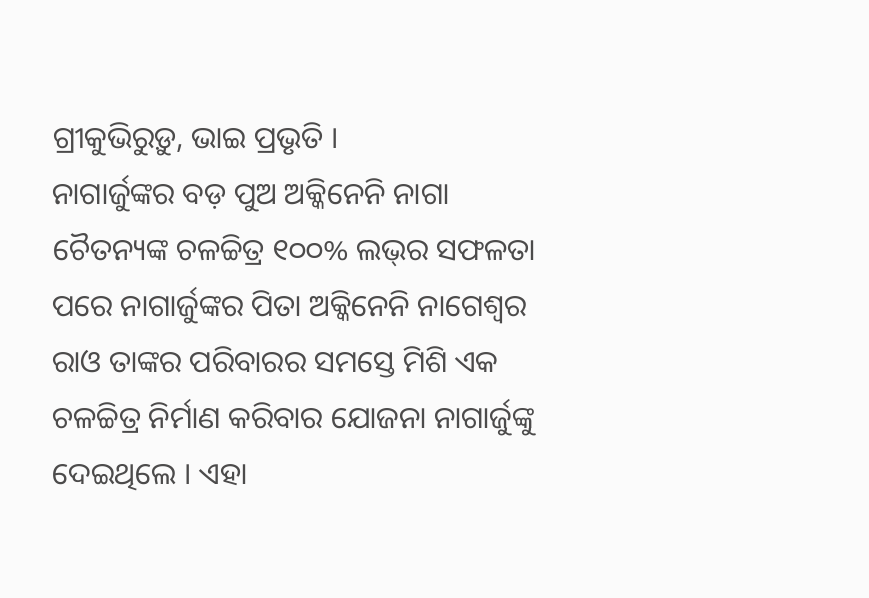ଗ୍ରୀକୁଭିରୁଡ଼ୁ, ଭାଇ ପ୍ରଭୃତି ।
ନାଗାର୍ଜୁଙ୍କର ବଡ଼ ପୁଅ ଅକ୍କିନେନି ନାଗା ଚୈତନ୍ୟଙ୍କ ଚଳଚ୍ଚିତ୍ର ‌୧୦୦% ଲଭ୍‌ର ସଫଳତା ପରେ ନାଗାର୍ଜୁଙ୍କର ପିତା ଅକ୍କିନେନି ନାଗେଶ୍ୱର ରାଓ ତାଙ୍କର ପରିବାରର ସମସ୍ତେ ମିଶି ଏକ ଚଳଚ୍ଚିତ୍ର ନିର୍ମାଣ କରିବାର ଯୋଜନା ନାଗାର୍ଜୁଙ୍କୁ ଦେଇଥିଲେ । ଏହା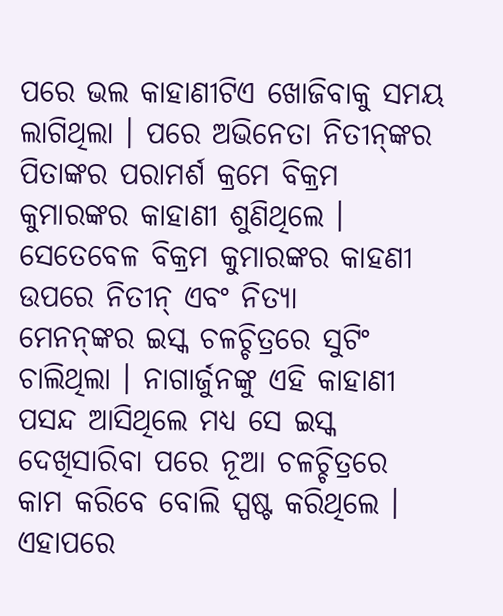ପରେ ଭଲ କାହାଣୀଟିଏ ଖୋଜିବାକୁ ସମୟ ଲାଗିଥିଲା । ପରେ ଅଭିନେତା ନିତୀନ୍‌ଙ୍କର ପିତାଙ୍କର ପରାମର୍ଶ କ୍ରମେ ‌ବିକ୍ରମ କୁମାର‌ଙ୍କର କାହାଣୀ ଶୁଣିଥିଲେ । ସେତେବେଳ ବିକ୍ରମ କୁମାରଙ୍କର କାହଣୀ ଉପରେ ନିତୀନ୍ ଏବଂ ନିତ୍ୟା ମେନନ୍‌ଙ୍କର ‌ଇସ୍କ‌ ଚଳଚ୍ଚିତ୍ରରେ ସୁଟିଂ ଚାଲିଥିଲା । ନାଗାର୍ଜୁନଙ୍କୁ ଏହି କାହାଣୀ ପସନ୍ଦ ଆସିଥିଲେ ମଧ୍ୟ ସେ ଇସ୍କ ଦେଖିସାରିବା ପରେ ନୂଆ ଚଳଚ୍ଚିତ୍ରରେ କାମ କରିବେ ବୋଲି ସ୍ପଷ୍ଟ କରିଥିଲେ । ଏହାପରେ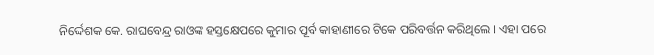ନିର୍ଦ୍ଦେଶକ କେ. ରାଘବେନ୍ଦ୍ର ରାଓଙ୍କ ହସ୍ତକ୍ଷେପରେ କୁମାର ପୂର୍ବ କାହାଣୀରେ ଟିକେ ପରିବର୍ତ୍ତନ କରିଥିଲେ । ଏହା ପରେ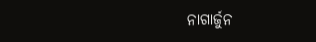ନାଗାର୍ଜୁନ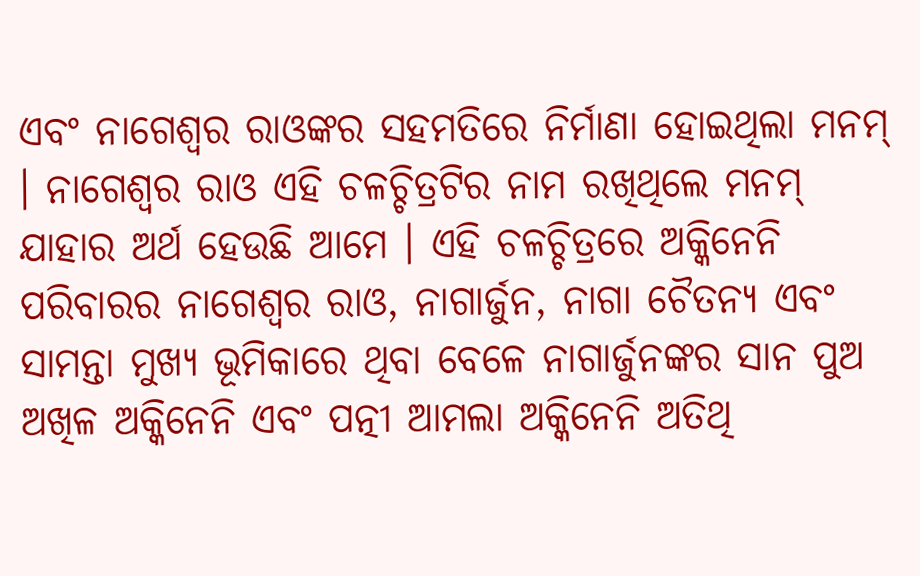ଏବଂ ନାଗେଶ୍ୱର ରାଓଙ୍କର ସ‌ହମତିରେ ନିର୍ମାଣା ହୋଇଥିଲା ‌ମନମ୍‌ । ନାଗେଶ୍ୱର ରାଓ ଏହି ଚଳଚ୍ଚିତ୍ରଟିର ନାମ ରଖିଥିଲେ ‌ମନମ୍‌ ଯାହାର ଅର୍ଥ ହେଉଛି ‌ଆମେ‌ । ଏହି ଚଳଚ୍ଚିତ୍ରରେ ଅକ୍କିନେନି ପରିବାରର ନାଗେଶ୍ୱର ରାଓ, ନାଗାର୍ଜୁନ, ନାଗା ଚୈତନ୍ୟ ଏବଂ ସାମନ୍ତା ମୁଖ୍ୟ ଭୂମିକାରେ ଥିବା ବେଳେ ନାଗାର୍ଜୁନଙ୍କର ସାନ ପୁଅ ଅଖିଳ ଅକ୍କିନେନି ଏବଂ ପତ୍ନୀ ଆମଲା ଅକ୍କିନେନି ଅତିଥି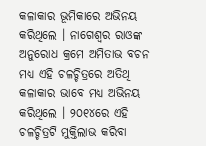କଳାକାର ଭୂମିକାରେ ଅଭିନୟ କରିଥିଲେ । ନାଗେଶ୍ୱର ରାଓଙ୍କ ଅନୁରୋଧ କ୍ରମେ ଅମିତାଭ ବଚନ ମଧ୍ୟ ଏହି ଚଳଚ୍ଚିତ୍ରରେ ଅତିଥି କଳାକାର ଭାବେ ମଧ୍ୟ ଅଭିନୟ କରିଥିଲେ । ୨୦୧୪ରେ ଏହି ଚଳଚ୍ଚିତ୍ରଟି ମୁକ୍ତିଲାଭ କରିବା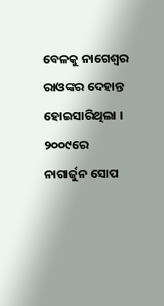ବେଳକୁ ‌ନାଗେଶ୍ୱର ରାଓ‌ଙ୍କର ଦେହାନ୍ତ ହୋଇସାରିଥିଲା ।
୨୦୦୯ରେ ନାଗାର୍ଜୁନ ସୋପ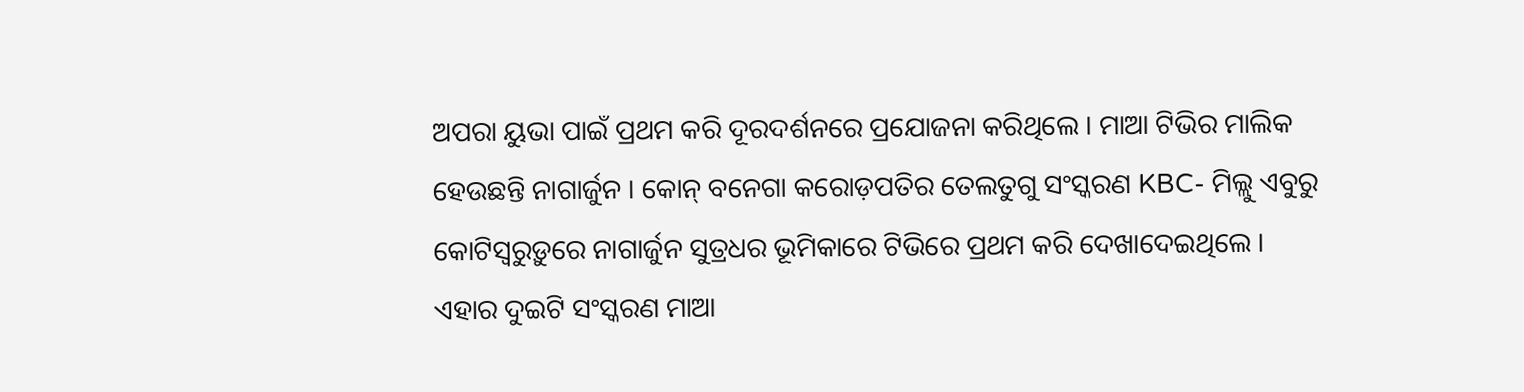ଅପରା ‌ୟୁଭା‌ ପାଇଁ ପ୍ରଥମ କରି ଦୂରଦର୍ଶନରେ ପ୍ରଯୋଜନା କରିଥିଲେ । ମାଆ ଟିଭିର ମାଲିକ ହେଉଛନ୍ତି ନାଗାର୍ଜୁନ । ‌କୋନ୍ ବନେଗା କରୋଡ଼ପତି‌ର ତେଲତୁଗୁ ସଂସ୍କରଣ ‌KBC- ମିଲ୍ଲୁ ଏବୁରୁ କୋଟିସ୍ୱରୁଡ଼ୁ‌ରେ ନାଗାର୍ଜୁନ ସୁତ୍ରଧର ଭୂମିକାରେ ଟିଭିରେ ପ୍ରଥମ କରି ଦେଖାଦେଇଥିଲେ । ଏହାର ଦୁଇଟି ସଂସ୍କରଣ ମାଆ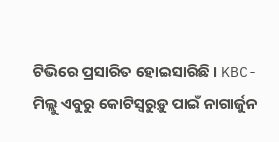ଟିଭିରେ ପ୍ରସାରିତ ହୋଇସାରିଛି । KBC- ମିଲ୍ଲୁ ଏବୁରୁ କୋଟିସ୍ୱରୁଡ଼ୁ ପାଇଁ ନାଗାର୍ଜୁନ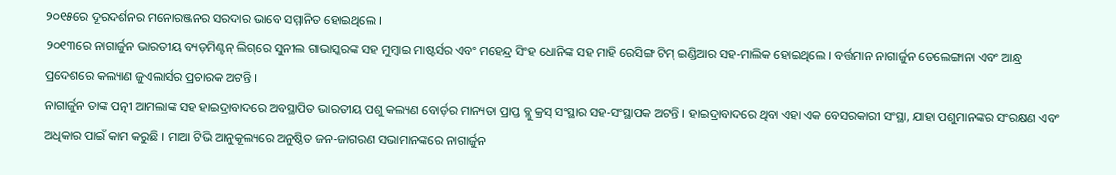୨୦୧୫ରେ ଦୂରଦର୍ଶନର ମନୋରଞ୍ଜନର ସରଦାର ଭାବେ ସମ୍ମାନିତ ହୋଇଥିଲେ ।
୨୦୧୩ରେ ନାଗାର୍ଜୁନ ଭାରତୀୟ ବ୍ୟଡ଼ମିଣ୍ଟନ୍ ଲିଗ୍‌ରେ ‌ସୁନୀଲ ଗାଭାସ୍କର‌ଙ୍କ ସ‌ହ ‌ମୁମ୍ବାଇ ମାଷ୍ଟର୍ସ‌ର ଏବଂ ମହେନ୍ଦ୍ର ସିଂହ ଧୋନିଙ୍କ ସ‌ହ ‌ମାହି ରେସିଙ୍ଗ ଟିମ୍ ଇଣ୍ଡିଆ‌ର ସ‌ହ-ମାଲିକ ହୋଇଥିଲେ । ବର୍ତ୍ତମାନ ନାଗାର୍ଜୁନ ତେଲେଙ୍ଗାନା ଏବଂ ଆନ୍ଧ୍ର ପ୍ରଦେଶରେ ‌କଲ୍ୟାଣ ଜୁଏଲାର୍ସ‌ର ପ୍ରଚାରକ ଅଟନ୍ତି ।
ନାଗାର୍ଜୁନ ତାଙ୍କ ପତ୍ନୀ ଆମଲାଙ୍କ ସ‌ହ ହାଇଦ୍ରାବାଦରେ ଅବସ୍ଥାପିତ ଭାରତୀୟ ପଶୁ କଲ୍ୟଣ ବୋର୍ଡ଼ର ମାନ୍ୟତା ପ୍ରାପ୍ତ ‌ବ୍ଲୁ କ୍ରସ୍‌ ସଂସ୍ଥାର ସ‌ହ-ସଂସ୍ଥାପକ ଅଟନ୍ତି । ହାଇଦ୍ରାବାଦରେ ଥିବା ଏହା ଏକ ବେସରକାରୀ ସଂସ୍ଥା, ଯାହା ପଶୁମାନଙ୍କର ସଂରକ୍ଷଣ ଏବଂ ଅଧିକାର ପାଇଁ କାମ କରୁଛି । ମାଆ ଟିଭି ଆନୁକୂଲ୍ୟରେ ଅନୁଷ୍ଠିତ ଜନ-ଜାଗରଣ ସଭାମାନଙ୍କରେ ନାଗାର୍ଜୁନ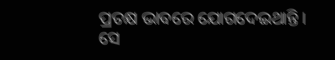ପ୍ରତକ୍ଷ ଭାବରେ ଯୋଗଦେଇଥାନ୍ତି । ସେ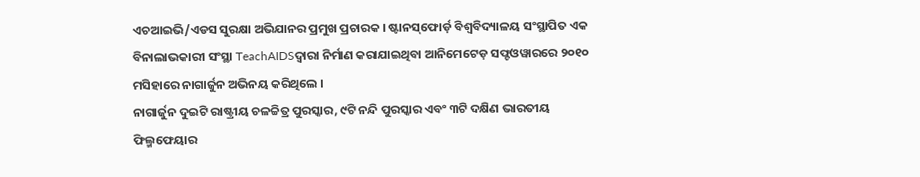ଏଚଆଇଭି/ଏଡସ ସୁରକ୍ଷା ଅଭିଯାନର ପ୍ରମୁଖ ପ୍ରଚାରକ । ଷ୍ଟାନସ୍‌ଫୋର୍ଡ଼ ବିଶ୍ୱବିଦ୍ୟାଳୟ ସଂସ୍ଥାପିତ ଏକ ବିନାଲାଭକାରୀ ସଂସ୍ଥା ‌TeachAIDSଦ୍ୱାରା ନିର୍ମାଣ କରାଯାଇଥିବା ଆନିମେଟେଡ଼ ସଫ୍ଟଓୱାରରେ ୨୦୧୦ ମସିହାରେ ନାଗାର୍ଜୁନ ଅଭିନୟ କରିଥିଲେ ।
ନାଗାର୍ଜୁନ ଦୁଇଟି ରାଷ୍ଟ୍ରୀୟ ଚଳଚ୍ଚିତ୍ର ପୁରସ୍କାର, ୯ଟି ନନ୍ଦି ପୁରସ୍କାର ଏବଂ ୩ଟି ଦକ୍ଷିଣ ଭାରତୀୟ ଫିଲ୍ମ‌ଫେୟାର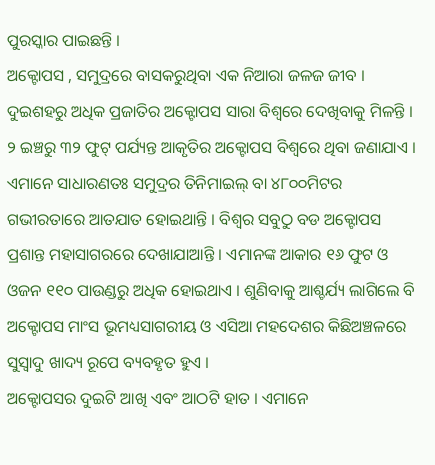ପୁରସ୍କାର ପାଇଛନ୍ତି ।
ଅକ୍ଟୋପସ , ସମୁଦ୍ରରେ ବାସକରୁଥିବା ଏକ ନିଆରା ଜଳଜ ଜୀବ । ଦୁଇଶହରୁ ଅଧିକ ପ୍ରଜାତିର ଅକ୍ଟୋପସ ସାରା ବିଶ୍ଵରେ ଦେଖିବାକୁ ମିଳନ୍ତି । ୨ ଇଞ୍ଚରୁ ୩୨ ଫୁଟ୍ ପର୍ଯ୍ୟନ୍ତ ଆକୃତିର ଅକ୍ଟୋପସ ବିଶ୍ଵରେ ଥିବା ଜଣାଯାଏ । ଏମାନେ ସାଧାରଣତଃ ସମୁଦ୍ରର ତିନିମାଇଲ୍ ବା ୪୮୦୦ମିଟର ଗଭୀରତାରେ ଆତଯାତ ହୋଇଥାନ୍ତି । ବିଶ୍ଵର ସବୁଠୁ ବଡ ଅକ୍ଟୋପସ ପ୍ରଶାନ୍ତ ମହାସାଗରରେ ଦେଖାଯାଆନ୍ତି । ଏମାନଙ୍କ ଆକାର ୧୬ ଫୁଟ ଓ ଓଜନ ୧୧୦ ପାଉଣ୍ଡରୁ ଅଧିକ ହୋଇଥାଏ । ଶୁଣିବାକୁ ଆଶ୍ଚର୍ଯ୍ୟ ଲାଗିଲେ ବି ଅକ୍ଟୋପସ ମାଂସ ଭୂମଧ୍ୟସାଗରୀୟ ଓ ଏସିଆ ମହଦେଶର କିଛିଅଞ୍ଚଳରେ ସୁସ୍ଵାଦୁ ଖାଦ୍ୟ ରୂପେ ବ୍ୟବହୃତ ହୁଏ ।
ଅକ୍ଟୋପସର ଦୁଇଟି ଆଖି ଏବଂ ଆଠଟି ହାତ । ଏମାନେ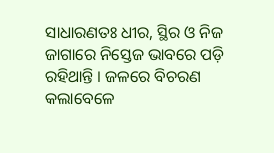ସାଧାରଣତଃ ଧୀର, ସ୍ଥିର ଓ ନିଜ ଜାଗାରେ ନିସ୍ତେଜ ଭାବରେ ପଡ଼ି ରହିଥାନ୍ତି । ଜଳରେ ବିଚରଣ କଲାବେଳେ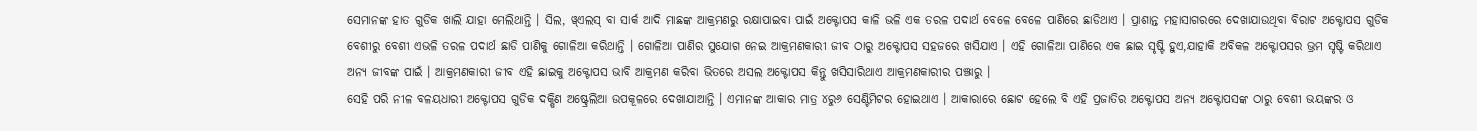ସେମାନଙ୍କ ହାତ ଗୁଡିକ ଖାଲି ଯାହା ମେଲିଥାନ୍ତି । ସିଲ, ୱ୍ଏଲସ୍ ବା ସାର୍କ ଆଦି ମାଛଙ୍କ ଆକ୍ରମଣରୁ ରକ୍ଷାପାଇବା ପାଇଁ ଅକ୍ଟୋପସ କାଳି ଭଳି ଏକ ତରଳ ପଦାର୍ଥ ବେଳେ ବେଳେ ପାଣିରେ ଛାଡିଥାଏ । ପ୍ରାଶାନ୍ତ ମହାସାଗରରେ ଦେଖାଯାଉଥିବା ବିରାଟ ଅକ୍ଟୋପସ ଗୁଡିକ ବେଶୀରୁ ବେଶୀ ଏଭଳି ତରଳ ପଦାର୍ଥ ଛାଡି ପାଣିକୁ ଗୋଳିଆ କରିଥାନ୍ତି । ଗୋଳିଆ ପାଣିର ସୁଯୋଗ ନେଇ ଆକ୍ରମଣକାରୀ ଜୀବ ଠାରୁ ଅକ୍ଟୋପସ ସହଜରେ ଖସିଯାଏ । ଏହି ଗୋଳିଆ ପାଣିରେ ଏକ ଛାଇ ସୃଷ୍ଟି ହୁଏ,ଯାହାକି ଅବିକଳ ଅକ୍ଟୋପସର ଭ୍ରମ ସୃଷ୍ଟି କରିଥାଏ ଅନ୍ୟ ଜୀବଙ୍କ ପାଇଁ । ଆକ୍ରମଣକାରୀ ଜୀବ ଏହି ଛାଇକୁ ଅକ୍ଟୋପସ ଭାବି ଆକ୍ରମଣ କରିବା ଭିତରେ ଅସଲ ଅକ୍ଟୋପସ କିନ୍ତୁ ଖସିସାରିଥାଏ ଆକ୍ରମଣକାରୀର ପଞ୍ଝାରୁ ।
ସେହି ପରି ନୀଳ ବଳୟଧାରୀ ଅକ୍ଟୋପସ ଗୁଡିକ ଦକ୍ଷିଣ ଅଷ୍ଟ୍ରେଲିଆ ଉପକୂଳରେ ଦେଖାଯାଆନ୍ତି । ଏମାନଙ୍କ ଆକାର ମାତ୍ର ୪ରୁ୬ ସେଣ୍ଟିମିଟର ହୋଇଥାଏ । ଆକାରାରେ ଛୋଟ ହେଲେ ବି ଏହି ପ୍ରଜାତିର ଅକ୍ଟୋପସ ଅନ୍ୟ ଅକ୍ଟୋପସଙ୍କ ଠାରୁ ବେଶୀ ଭୟଙ୍କର ଓ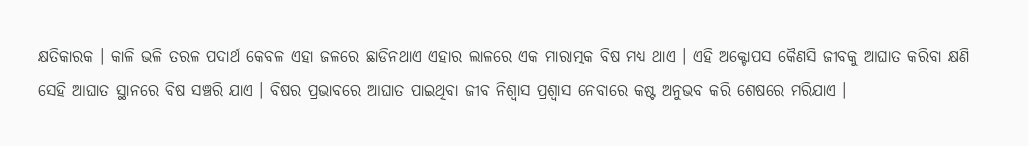କ୍ଷତିକାରକ । କାଳି ଭଳି ତରଳ ପଦାର୍ଥ କେବଳ ଏହା ଜଳରେ ଛାଡିନଥାଏ ଏହାର ଲାଳରେ ଏକ ମାରାତ୍ମକ ବିଷ ମଧ୍ୟ ଥାଏ । ଏହି ଅକ୍ଟୋପସ କୈଣସି ଜୀବକୁ ଆଘାତ କରିବା କ୍ଷଣି ସେହି ଆଘାତ ସ୍ଥାନରେ ବିଷ ସଞ୍ଚରି ଯାଏ । ବିଷର ପ୍ରଭାବରେ ଆଘାତ ପାଇଥିବା ଜୀବ ନିଶ୍ଵାସ ପ୍ରଶ୍ଵାସ ନେବାରେ କଷ୍ଟ ଅନୁଭବ କରି ଶେଷରେ ମରିଯାଏ ।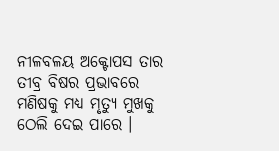ନୀଳବଳୟ ଅକ୍ଟୋପସ ତାର ତୀବ୍ର ବିଷର ପ୍ରଭାବରେ ମଣିଷକୁ ମଧ୍ୟ ମୃତ୍ୟୁ ମୁଖକୁ ଠେଲି ଦେଇ ପାରେ ।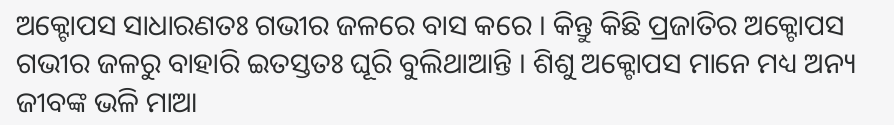ଅକ୍ଟୋପସ ସାଧାରଣତଃ ଗଭୀର ଜଳରେ ବାସ କରେ । କିନ୍ତୁ କିଛି ପ୍ରଜାତିର ଅକ୍ଟୋପସ ଗଭୀର ଜଳରୁ ବାହାରି ଇତସ୍ତତଃ ଘୂରି ବୁଲିଥାଆନ୍ତି । ଶିଶୁ ଅକ୍ଟୋପସ ମାନେ ମଧ୍ୟ ଅନ୍ୟ ଜୀବଙ୍କ ଭଳି ମାଆ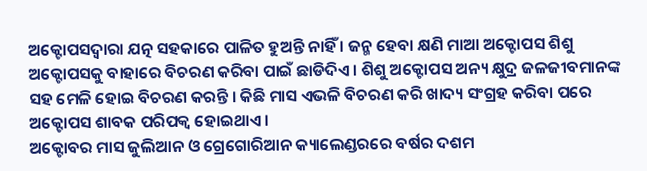ଅକ୍ଟୋପସଦ୍ଵାରା ଯତ୍ନ ସହକାରେ ପାଳିତ ହୁଅନ୍ତି ନାହିଁ । ଜନ୍ମ ହେବା କ୍ଷଣି ମାଆ ଅକ୍ଟୋପସ ଶିଶୁ ଅକ୍ଟୋପସକୁ ବାହାରେ ବିଚରଣ କରିବା ପାଇଁ ଛାଡିଦିଏ । ଶିଶୁ ଅକ୍ଟୋପସ ଅନ୍ୟ କ୍ଷୁଦ୍ର ଜଳଜୀବମାନଙ୍କ ସହ ମେଳି ହୋଇ ବିଚରଣ କରନ୍ତି । କିଛି ମାସ ଏଭଳି ବିଚରଣ କରି ଖାଦ୍ୟ ସଂଗ୍ରହ କରିବା ପରେ ଅକ୍ଟୋପସ ଶାବକ ପରିପକ୍ଵ ହୋଇଥାଏ ।
ଅକ୍ଟୋବର ମାସ ଜୁଲିଆନ ଓ ଗ୍ରେଗୋରିଆନ କ୍ୟାଲେଣ୍ଡରରେ ବର୍ଷର ଦଶମ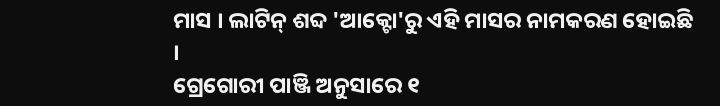ମାସ । ଲାଟିନ୍‌ ଶବ୍ଦ 'ଆକ୍ଟୋ'ରୁ ଏହି ମାସର ନାମକରଣ ହୋଇଛି ।
ଗ୍ରେଗୋରୀ ପାଞ୍ଜି ଅନୁସାରେ ୧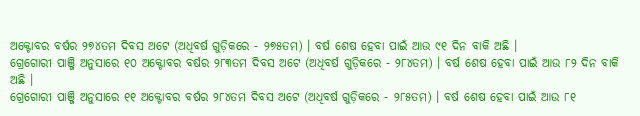ଅକ୍ଟୋବର ବର୍ଷର ୨୭୪ତମ ଦିବସ ଅଟେ (ଅଧିବର୍ଷ ଗୁଡ଼ିକରେ - ୨୭୫ତମ) । ବର୍ଷ ଶେଷ ହେବା ପାଇଁ ଆଉ ୯୧ ଦିନ ବାକି ଅଛି ।
ଗ୍ରେଗୋରୀ ପାଞ୍ଜି ଅନୁସାରେ ୧୦ ଅକ୍ଟୋବର ବର୍ଷର ୨୮୩ତମ ଦିବସ ଅଟେ (ଅଧିବର୍ଷ ଗୁଡ଼ିକରେ - ୨୮୪ତମ) । ବର୍ଷ ଶେଷ ହେବା ପାଇଁ ଆଉ ୮୨ ଦିନ ବାକି ଅଛି ।
ଗ୍ରେଗୋରୀ ପାଞ୍ଜି ଅନୁସାରେ ୧୧ ଅକ୍ଟୋବର ବର୍ଷର ୨୮୪ତମ ଦିବସ ଅଟେ (ଅଧିବର୍ଷ ଗୁଡ଼ିକରେ - ୨୮୫ତମ) । ବର୍ଷ ଶେଷ ହେବା ପାଇଁ ଆଉ ୮୧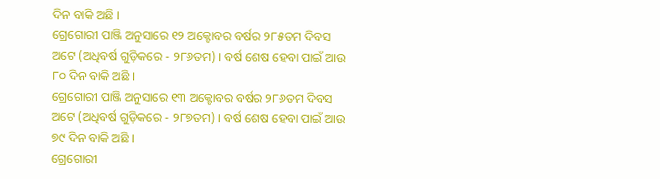ଦିନ ବାକି ଅଛି ।
ଗ୍ରେଗୋରୀ ପାଞ୍ଜି ଅନୁସାରେ ୧୨ ଅକ୍ଟୋବର ବର୍ଷର ୨୮୫ତମ ଦିବସ ଅଟେ (ଅଧିବର୍ଷ ଗୁଡ଼ିକରେ - ୨୮୬ତମ) । ବର୍ଷ ଶେଷ ହେବା ପାଇଁ ଆଉ ୮୦ ଦିନ ବାକି ଅଛି ।
ଗ୍ରେଗୋରୀ ପାଞ୍ଜି ଅନୁସାରେ ୧୩ ଅକ୍ଟୋବର ବର୍ଷର ୨୮୬ତମ ଦିବସ ଅଟେ (ଅଧିବର୍ଷ ଗୁଡ଼ିକରେ - ୨୮୭ତମ) । ବର୍ଷ ଶେଷ ହେବା ପାଇଁ ଆଉ ୭୯ ଦିନ ବାକି ଅଛି ।
ଗ୍ରେଗୋରୀ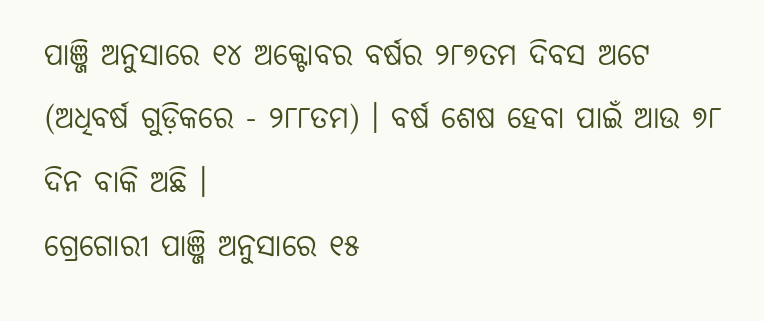ପାଞ୍ଜି ଅନୁସାରେ ୧୪ ଅକ୍ଟୋବର ବର୍ଷର ୨୮୭ତମ ଦିବସ ଅଟେ (ଅଧିବର୍ଷ ଗୁଡ଼ିକରେ - ୨୮୮ତମ) । ବର୍ଷ ଶେଷ ହେବା ପାଇଁ ଆଉ ୭୮ ଦିନ ବାକି ଅଛି ।
ଗ୍ରେଗୋରୀ ପାଞ୍ଜି ଅନୁସାରେ ୧୫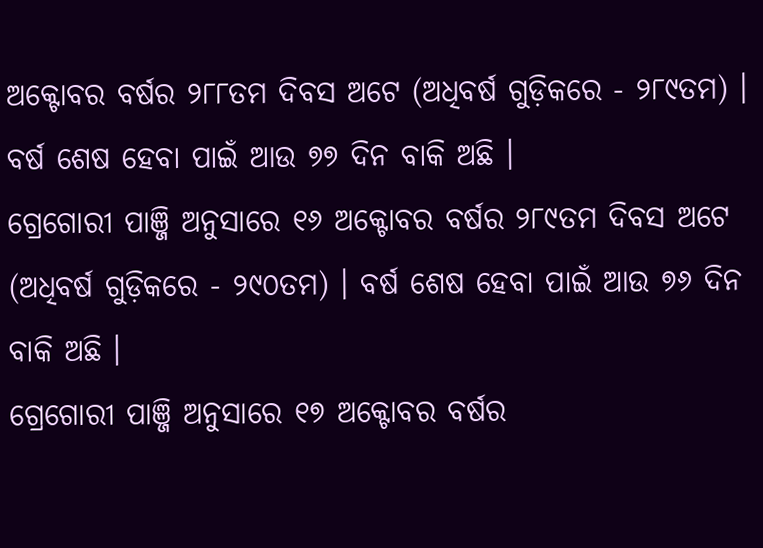ଅକ୍ଟୋବର ବର୍ଷର ୨୮୮ତମ ଦିବସ ଅଟେ (ଅଧିବର୍ଷ ଗୁଡ଼ିକରେ - ୨୮୯ତମ) । ବର୍ଷ ଶେଷ ହେବା ପାଇଁ ଆଉ ୭୭ ଦିନ ବାକି ଅଛି ।
ଗ୍ରେଗୋରୀ ପାଞ୍ଜି ଅନୁସାରେ ୧୬ ଅକ୍ଟୋବର ବର୍ଷର ୨୮୯ତମ ଦିବସ ଅଟେ (ଅଧିବର୍ଷ ଗୁଡ଼ିକରେ - ୨୯୦ତମ) । ବର୍ଷ ଶେଷ ହେବା ପାଇଁ ଆଉ ୭୬ ଦିନ ବାକି ଅଛି ।
ଗ୍ରେଗୋରୀ ପାଞ୍ଜି ଅନୁସାରେ ୧୭ ଅକ୍ଟୋବର ବର୍ଷର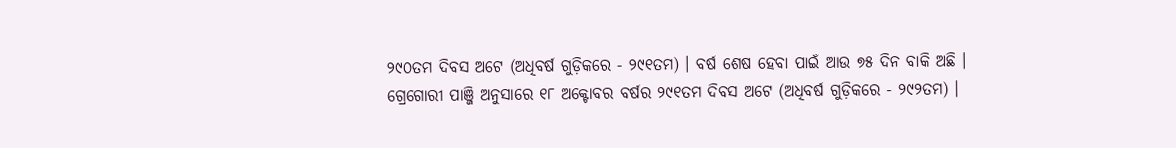୨୯୦ତମ ଦିବସ ଅଟେ (ଅଧିବର୍ଷ ଗୁଡ଼ିକରେ - ୨୯୧ତମ) । ବର୍ଷ ଶେଷ ହେବା ପାଇଁ ଆଉ ୭୫ ଦିନ ବାକି ଅଛି ।
ଗ୍ରେଗୋରୀ ପାଞ୍ଜି ଅନୁସାରେ ୧୮ ଅକ୍ଟୋବର ବର୍ଷର ୨୯୧ତମ ଦିବସ ଅଟେ (ଅଧିବର୍ଷ ଗୁଡ଼ିକରେ - ୨୯୨ତମ) ।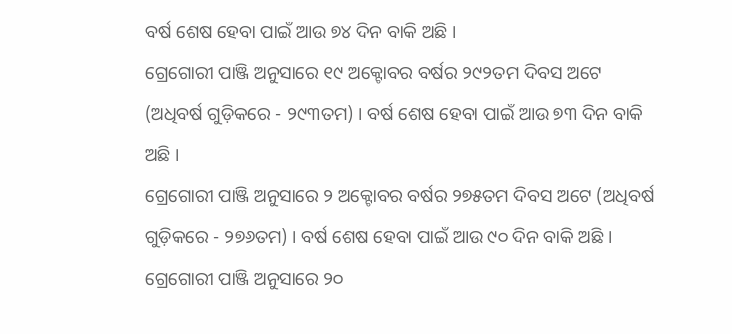ବର୍ଷ ଶେଷ ହେବା ପାଇଁ ଆଉ ୭୪ ଦିନ ବାକି ଅଛି ।
ଗ୍ରେଗୋରୀ ପାଞ୍ଜି ଅନୁସାରେ ୧୯ ଅକ୍ଟୋବର ବର୍ଷର ୨୯୨ତମ ଦିବସ ଅଟେ (ଅଧିବର୍ଷ ଗୁଡ଼ିକରେ - ୨୯୩ତମ) । ବର୍ଷ ଶେଷ ହେବା ପାଇଁ ଆଉ ୭୩ ଦିନ ବାକି ଅଛି ।
ଗ୍ରେଗୋରୀ ପାଞ୍ଜି ଅନୁସାରେ ୨ ଅକ୍ଟୋବର ବର୍ଷର ୨୭୫ତମ ଦିବସ ଅଟେ (ଅଧିବର୍ଷ ଗୁଡ଼ିକରେ - ୨୭୬ତମ) । ବର୍ଷ ଶେଷ ହେବା ପାଇଁ ଆଉ ୯୦ ଦିନ ବାକି ଅଛି ।
ଗ୍ରେଗୋରୀ ପାଞ୍ଜି ଅନୁସାରେ ୨୦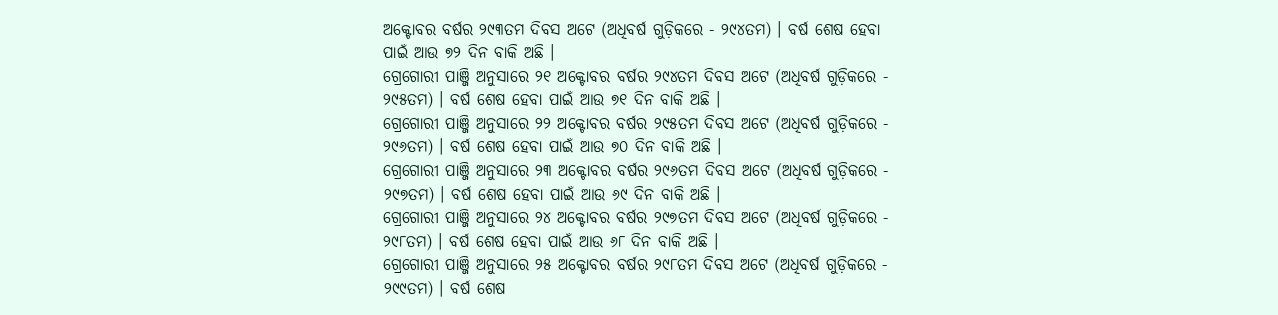ଅକ୍ଟୋବର ବର୍ଷର ୨୯୩ତମ ଦିବସ ଅଟେ (ଅଧିବର୍ଷ ଗୁଡ଼ିକରେ - ୨୯୪ତମ) । ବର୍ଷ ଶେଷ ହେବା ପାଇଁ ଆଉ ୭୨ ଦିନ ବାକି ଅଛି ।
ଗ୍ରେଗୋରୀ ପାଞ୍ଜି ଅନୁସାରେ ୨୧ ଅକ୍ଟୋବର ବର୍ଷର ୨୯୪ତମ ଦିବସ ଅଟେ (ଅଧିବର୍ଷ ଗୁଡ଼ିକରେ - ୨୯୫ତମ) । ବର୍ଷ ଶେଷ ହେବା ପାଇଁ ଆଉ ୭୧ ଦିନ ବାକି ଅଛି ।
ଗ୍ରେଗୋରୀ ପାଞ୍ଜି ଅନୁସାରେ ୨୨ ଅକ୍ଟୋବର ବର୍ଷର ୨୯୫ତମ ଦିବସ ଅଟେ (ଅଧିବର୍ଷ ଗୁଡ଼ିକରେ - ୨୯୬ତମ) । ବର୍ଷ ଶେଷ ହେବା ପାଇଁ ଆଉ ୭୦ ଦିନ ବାକି ଅଛି ।
ଗ୍ରେଗୋରୀ ପାଞ୍ଜି ଅନୁସାରେ ୨୩ ଅକ୍ଟୋବର ବର୍ଷର ୨୯୬ତମ ଦିବସ ଅଟେ (ଅଧିବର୍ଷ ଗୁଡ଼ିକରେ - ୨୯୭ତମ) । ବର୍ଷ ଶେଷ ହେବା ପାଇଁ ଆଉ ୬୯ ଦିନ ବାକି ଅଛି ।
ଗ୍ରେଗୋରୀ ପାଞ୍ଜି ଅନୁସାରେ ୨୪ ଅକ୍ଟୋବର ବର୍ଷର ୨୯୭ତମ ଦିବସ ଅଟେ (ଅଧିବର୍ଷ ଗୁଡ଼ିକରେ - ୨୯୮ତମ) । ବର୍ଷ ଶେଷ ହେବା ପାଇଁ ଆଉ ୬୮ ଦିନ ବାକି ଅଛି ।
ଗ୍ରେଗୋରୀ ପାଞ୍ଜି ଅନୁସାରେ ୨୫ ଅକ୍ଟୋବର ବର୍ଷର ୨୯୮ତମ ଦିବସ ଅଟେ (ଅଧିବର୍ଷ ଗୁଡ଼ିକରେ - ୨୯୯ତମ) । ବର୍ଷ ଶେଷ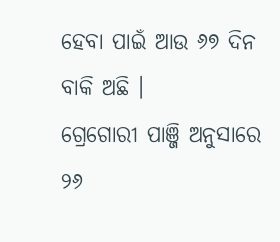ହେବା ପାଇଁ ଆଉ ୬୭ ଦିନ ବାକି ଅଛି ।
ଗ୍ରେଗୋରୀ ପାଞ୍ଜି ଅନୁସାରେ ୨୬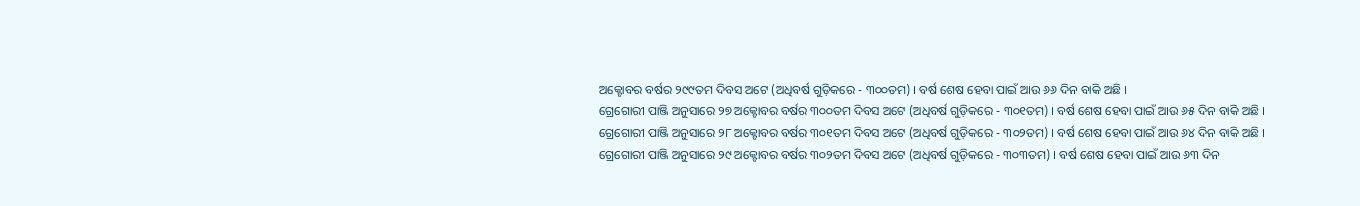ଅକ୍ଟୋବର ବର୍ଷର ୨୯୯ତମ ଦିବସ ଅଟେ (ଅଧିବର୍ଷ ଗୁଡ଼ିକରେ - ୩୦୦ତମ) । ବର୍ଷ ଶେଷ ହେବା ପାଇଁ ଆଉ ୬୬ ଦିନ ବାକି ଅଛି ।
ଗ୍ରେଗୋରୀ ପାଞ୍ଜି ଅନୁସାରେ ୨୭ ଅକ୍ଟୋବର ବର୍ଷର ୩୦୦ତମ ଦିବସ ଅଟେ (ଅଧିବର୍ଷ ଗୁଡ଼ିକରେ - ୩୦୧ତମ) । ବର୍ଷ ଶେଷ ହେବା ପାଇଁ ଆଉ ୬୫ ଦିନ ବାକି ଅଛି ।
ଗ୍ରେଗୋରୀ ପାଞ୍ଜି ଅନୁସାରେ ୨୮ ଅକ୍ଟୋବର ବର୍ଷର ୩୦୧ତମ ଦିବସ ଅଟେ (ଅଧିବର୍ଷ ଗୁଡ଼ିକରେ - ୩୦୨ତମ) । ବର୍ଷ ଶେଷ ହେବା ପାଇଁ ଆଉ ୬୪ ଦିନ ବାକି ଅଛି ।
ଗ୍ରେଗୋରୀ ପାଞ୍ଜି ଅନୁସାରେ ୨୯ ଅକ୍ଟୋବର ବର୍ଷର ୩୦୨ତମ ଦିବସ ଅଟେ (ଅଧିବର୍ଷ ଗୁଡ଼ିକରେ - ୩୦୩ତମ) । ବର୍ଷ ଶେଷ ହେବା ପାଇଁ ଆଉ ୬୩ ଦିନ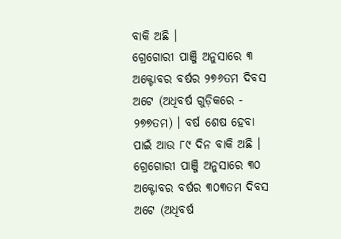ବାକି ଅଛି ।
ଗ୍ରେଗୋରୀ ପାଞ୍ଜି ଅନୁସାରେ ୩ ଅକ୍ଟୋବର ବର୍ଷର ୨୭୬ତମ ଦିବସ ଅଟେ (ଅଧିବର୍ଷ ଗୁଡ଼ିକରେ - ୨୭୭ତମ) । ବର୍ଷ ଶେଷ ହେବା ପାଇଁ ଆଉ ୮୯ ଦିନ ବାକି ଅଛି ।
ଗ୍ରେଗୋରୀ ପାଞ୍ଜି ଅନୁସାରେ ୩୦ ଅକ୍ଟୋବର ବର୍ଷର ୩୦୩ତମ ଦିବସ ଅଟେ (ଅଧିବର୍ଷ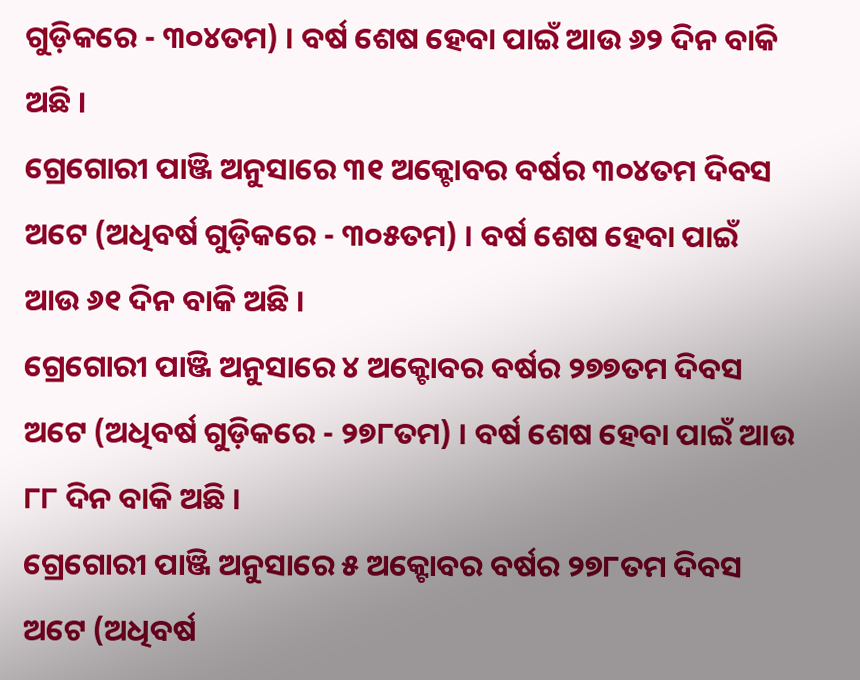ଗୁଡ଼ିକରେ - ୩୦୪ତମ) । ବର୍ଷ ଶେଷ ହେବା ପାଇଁ ଆଉ ୬୨ ଦିନ ବାକି ଅଛି ।
ଗ୍ରେଗୋରୀ ପାଞ୍ଜି ଅନୁସାରେ ୩୧ ଅକ୍ଟୋବର ବର୍ଷର ୩୦୪ତମ ଦିବସ ଅଟେ (ଅଧିବର୍ଷ ଗୁଡ଼ିକରେ - ୩୦୫ତମ) । ବର୍ଷ ଶେଷ ହେବା ପାଇଁ ଆଉ ୬୧ ଦିନ ବାକି ଅଛି ।
ଗ୍ରେଗୋରୀ ପାଞ୍ଜି ଅନୁସାରେ ୪ ଅକ୍ଟୋବର ବର୍ଷର ୨୭୭ତମ ଦିବସ ଅଟେ (ଅଧିବର୍ଷ ଗୁଡ଼ିକରେ - ୨୭୮ତମ) । ବର୍ଷ ଶେଷ ହେବା ପାଇଁ ଆଉ ୮୮ ଦିନ ବାକି ଅଛି ।
ଗ୍ରେଗୋରୀ ପାଞ୍ଜି ଅନୁସାରେ ୫ ଅକ୍ଟୋବର ବର୍ଷର ୨୭୮ତମ ଦିବସ ଅଟେ (ଅଧିବର୍ଷ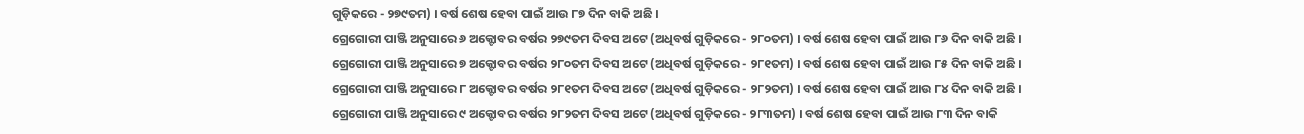ଗୁଡ଼ିକରେ - ୨୭୯ତମ) । ବର୍ଷ ଶେଷ ହେବା ପାଇଁ ଆଉ ୮୭ ଦିନ ବାକି ଅଛି ।
ଗ୍ରେଗୋରୀ ପାଞ୍ଜି ଅନୁସାରେ ୬ ଅକ୍ଟୋବର ବର୍ଷର ୨୭୯ତମ ଦିବସ ଅଟେ (ଅଧିବର୍ଷ ଗୁଡ଼ିକରେ - ୨୮୦ତମ) । ବର୍ଷ ଶେଷ ହେବା ପାଇଁ ଆଉ ୮୬ ଦିନ ବାକି ଅଛି ।
ଗ୍ରେଗୋରୀ ପାଞ୍ଜି ଅନୁସାରେ ୭ ଅକ୍ଟୋବର ବର୍ଷର ୨୮୦ତମ ଦିବସ ଅଟେ (ଅଧିବର୍ଷ ଗୁଡ଼ିକରେ - ୨୮୧ତମ) । ବର୍ଷ ଶେଷ ହେବା ପାଇଁ ଆଉ ୮୫ ଦିନ ବାକି ଅଛି ।
ଗ୍ରେଗୋରୀ ପାଞ୍ଜି ଅନୁସାରେ ୮ ଅକ୍ଟୋବର ବର୍ଷର ୨୮୧ତମ ଦିବସ ଅଟେ (ଅଧିବର୍ଷ ଗୁଡ଼ିକରେ - ୨୮୨ତମ) । ବର୍ଷ ଶେଷ ହେବା ପାଇଁ ଆଉ ୮୪ ଦିନ ବାକି ଅଛି ।
ଗ୍ରେଗୋରୀ ପାଞ୍ଜି ଅନୁସାରେ ୯ ଅକ୍ଟୋବର ବର୍ଷର ୨୮୨ତମ ଦିବସ ଅଟେ (ଅଧିବର୍ଷ ଗୁଡ଼ିକରେ - ୨୮୩ତମ) । ବର୍ଷ ଶେଷ ହେବା ପାଇଁ ଆଉ ୮୩ ଦିନ ବାକି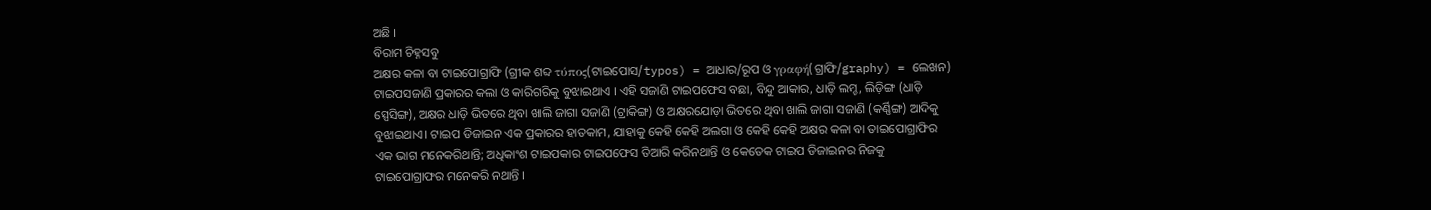ଅଛି ।
ବିରାମ ଚିହ୍ନସବୁ
ଅକ୍ଷର କଳା ବା ଟାଇପୋଗ୍ରାଫି (ଗ୍ରୀକ ଶବ୍ଦ τύπος(ଟାଇପୋସ/typos) = ଆଧାର/ରୂପ ଓ γραφή(ଗ୍ରାଫି/graphy) = ଲେଖନ) ଟାଇପସଜାଣି ପ୍ରକାରର କଲା ଓ କାରିଗରିକୁ ବୁଝାଇଥାଏ । ଏହି ସଜାଣି ଟାଇପଫେସ ବଛା, ବିନ୍ଦୁ ଆକାର, ଧାଡ଼ି ଲମ୍ଚ, ଲିଡ଼ିଙ୍ଗ (ଧାଡ଼ି ସ୍ପେସିଙ୍ଗ), ଅକ୍ଷର ଧାଡ଼ି ଭିତରେ ଥିବା ଖାଲି ଜାଗା ସଜାଣି (ଟ୍ରାକିଙ୍ଗ) ଓ ଅକ୍ଷରଯୋଡ଼ା ଭିତରେ ଥିବା ଖାଲି ଜାଗା ସଜାଣି (କର୍ଣ୍ଣିଙ୍ଗ) ଆଦିକୁ ବୁଝାଇଥାଏ। ଟାଇପ ଡିଜାଇନ ଏକ ପ୍ରକାରର ହାତକାମ, ଯାହାକୁ କେହି କେହି ଅଲଗା ଓ କେହି କେହି ଅକ୍ଷର କଳା ବା ତାଇପୋଗ୍ରାଫିର ଏକ ଭାଗ ମନେକରିଥାନ୍ତି; ଅଧିକାଂଶ ଟାଇପକାର ଟାଇପଫେସ ତିଆରି କରିନଥାନ୍ତି ଓ କେତେକ ଟାଇପ ଡିଜାଇନର ନିଜକୁ ଟାଇପୋଗ୍ରାଫର ମନେକରି ନଥାନ୍ତି ।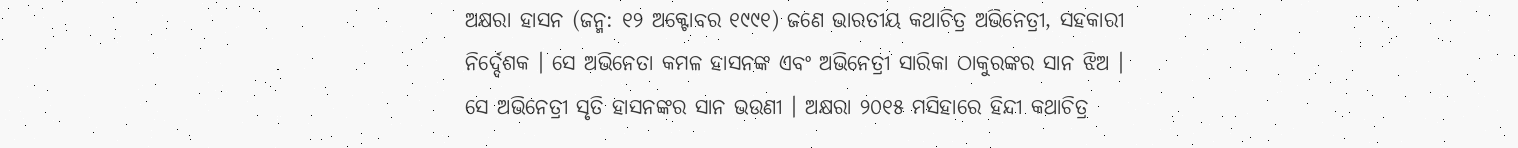ଅକ୍ଷରା ହାସନ (ଜନ୍ମ: ୧୨ ଅକ୍ଟୋବର ୧୯୯୧) ଜଣେ ଭାରତୀୟ କଥାଚିତ୍ର ଅଭିନେତ୍ରୀ, ସ‌ହକାରୀ ନିର୍ଦ୍ଦେଶକ । ସେ ଅଭିନେତା କମଳ ହାସନଙ୍କ ଏବଂ ଅଭିନେତ୍ରୀ ସାରିକା ଠାକୁରଙ୍କର ସାନ ଝିଅ । ସେ ଅଭିନେତ୍ରୀ ସୃତି ହାସନଙ୍କର ସାନ ଭଉଣୀ । ଅକ୍ଷରା ୨୦୧୫ ମସିହାରେ ହିନ୍ଦୀ କଥାଚିତ୍ର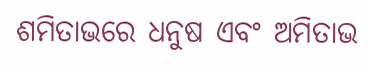ଶମିତାଭରେ ଧନୁଷ ଏବଂ ଅମିତାଭ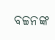ବଚ୍ଚନଙ୍କ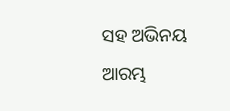ସ‌ହ ଅଭିନୟ ଆରମ୍ଭ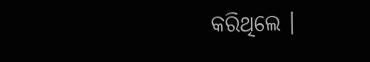କରିଥିଲେ ।